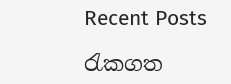Recent Posts

රැකගත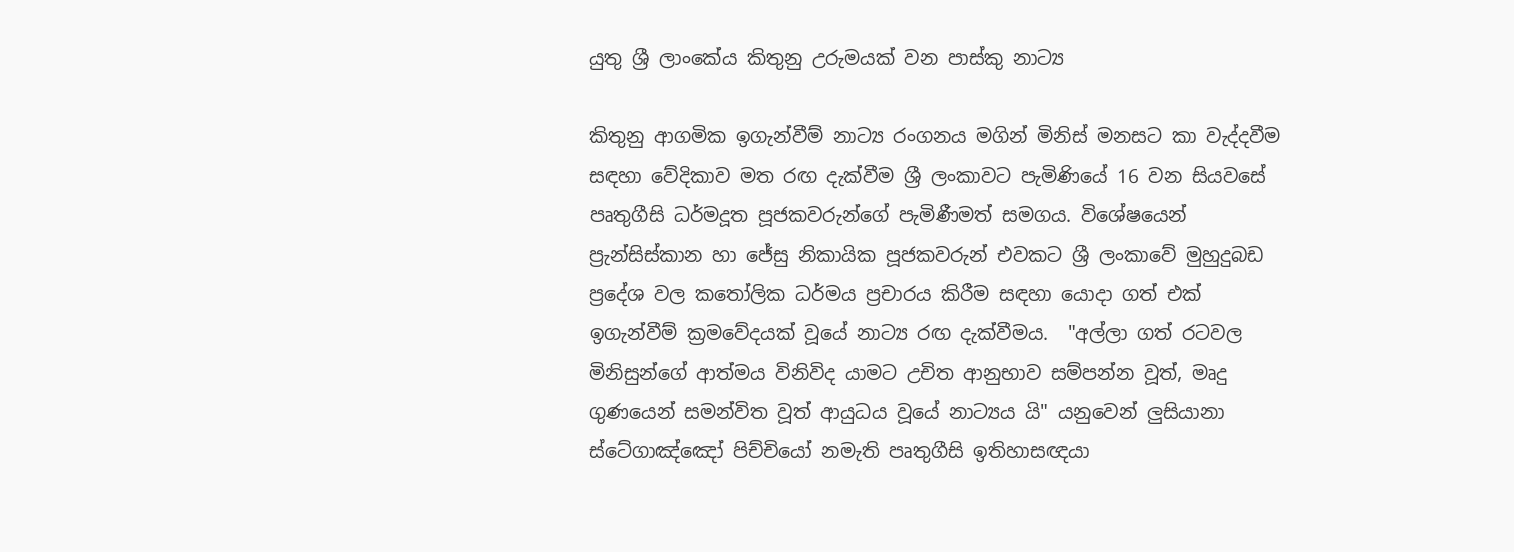යුතු ශ්‍රී ලාංකේය කිතුනු උරුමයක් වන පාස්කු නාට්‍ය

කිතුනු ආගමික ඉගැන්වීම් නාට්‍ය රංගනය මගින් මිනිස් මනසට කා වැද්දවීම සඳහා වේදිකාව මත රඟ දැක්වීම ශ්‍රී ලංකාවට පැමිණියේ 16 වන සියවසේ පෘතුගීසි ධර්මදූත පූජකවරුන්ගේ පැමිණීමත් සමගය. විශේෂයෙන් ප්‍රැන්සිස්කාන හා ජේසු නිකායික පූජකවරුන් එවකට ශ්‍රී ලංකාවේ මුහුදුබඩ ප්‍රදේශ වල කතෝලික ධර්මය ප්‍රචාරය කිරීම සඳහා යොදා ගත් එක් ඉගැන්වීම් ක්‍රමවේදයක් වූයේ නාට්‍ය රඟ දැක්වීමය.  "අල්ලා ගත් රටවල මිනිසුන්ගේ ආත්මය විනිවිද යාමට උචිත ආනුභාව සම්පන්න වූත්, මෘදු ගුණයෙන් සමන්විත වූත් ආයුධය වූයේ නාට්‍යය යි" යනුවෙන් ලුසියානා ස්ටේගාඤ්ඤෝ පිච්චියෝ නමැති පෘතුගීසි ඉතිහාසඥයා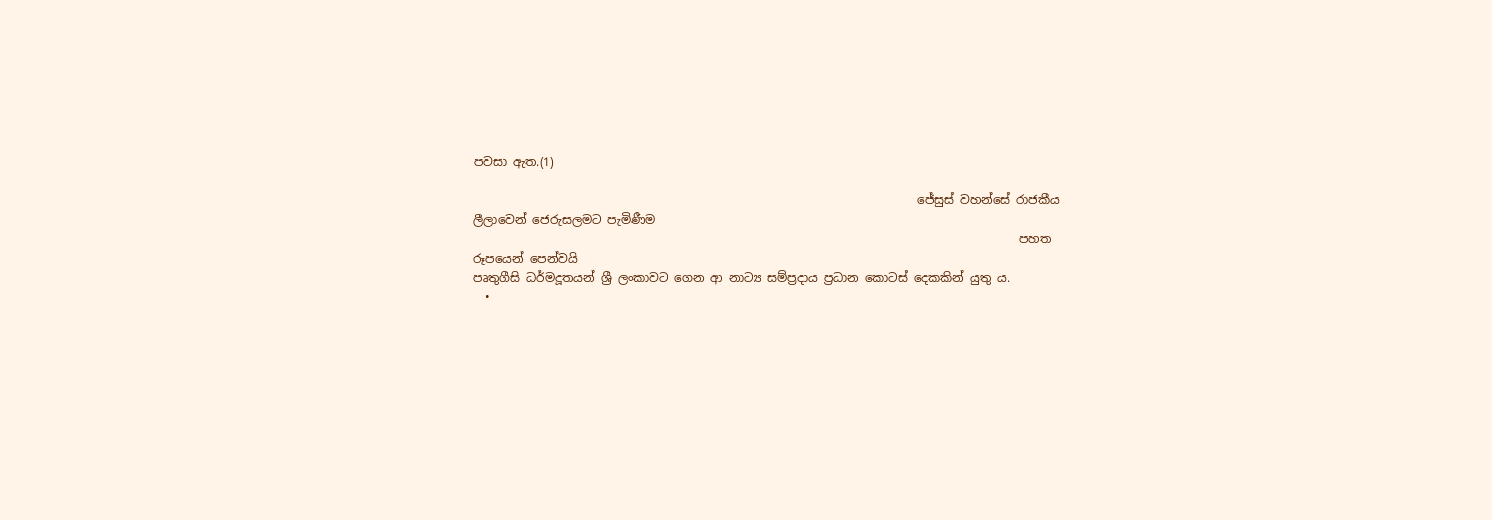පවසා ඇත.(1)

                                                                          ජේසුස් වහන්සේ රාජකීය ලීලාවෙන් ජෙරුසලමට පැමිණීම
                                                                                           පහත රූපයෙන් පෙන්වයි
පෘතුගීසි ධර්මදූතයන් ශ්‍රී ලංකාවට ගෙන ආ නාට්‍ය සම්ප්‍රදාය ප්‍රධාන කොටස් දෙකකින් යුතු ය.
  •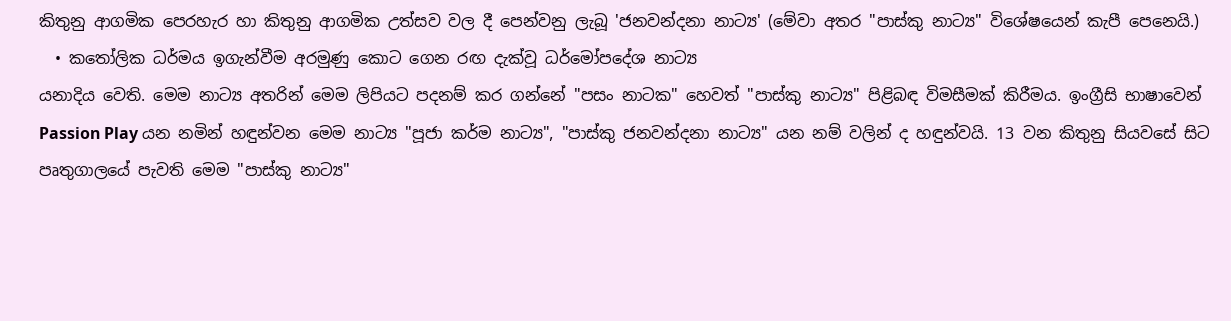කිතුනු ආගමික පෙරහැර හා කිතුනු ආගමික උත්සව වල දී පෙන්වනු ලැබූ 'ජනවන්දනා නාට්‍ය' (මේවා අතර "පාස්කු නාට්‍ය" විශේෂයෙන් කැපී පෙනෙයි.)
  • කතෝලික ධර්මය ඉගැන්වීම අරමුණු කොට ගෙන රඟ දැක්වූ ධර්මෝපදේශ නාට්‍ය
යනාදිය වෙති. මෙම නාට්‍ය අතරින් මෙම ලිපියට පදනම් කර ගන්නේ "පසං නාටක" හෙවත් "පාස්කු නාට්‍ය" පිළිබඳ විමසීමක් කිරීමය. ඉංග්‍රීසි භාෂාවෙන් Passion Play යන නමින් හඳුන්වන මෙම නාට්‍ය "පූජා කර්ම නාට්‍ය", "පාස්කු ජනවන්දනා නාට්‍ය" යන නම් වලින් ද හඳුන්වයි. 13 වන කිතුනු සියවසේ සිට පෘතුගාලයේ පැවති මෙම "පාස්කු නාට්‍ය"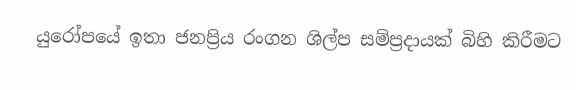යුරෝපයේ ඉතා ජනප්‍රිය රංගන ශිල්ප සම්ප්‍රදායක් බිහි කිරීමට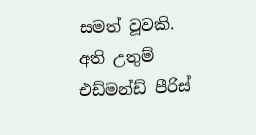සමත් වූවකි. අති උතුම් එඩ්මන්ඩ් පීරිස්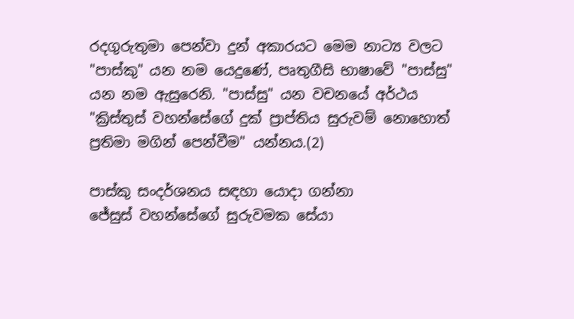රදගුරුතුමා පෙන්වා දුන් අකාරයට මෙම නාට්‍ය වලට "පාස්කු" යන නම යෙදුණේ, පෘතුගීසි භාෂාවේ "පාස්සු" යන නම ඇසුරෙනි. "පාස්සු" යන වචනයේ අර්ථය "ක්‍රිස්තුස් වහන්සේගේ දුක් ප්‍රාප්තිය සුරුවම් නොහොත් ප්‍රතිමා මගින් පෙන්වීම" යන්නය.(2)

පාස්කු සංදර්ශනය සඳහා යොදා ගන්නා
ජේසුස් වහන්සේගේ සුරුවමක ‍සේයා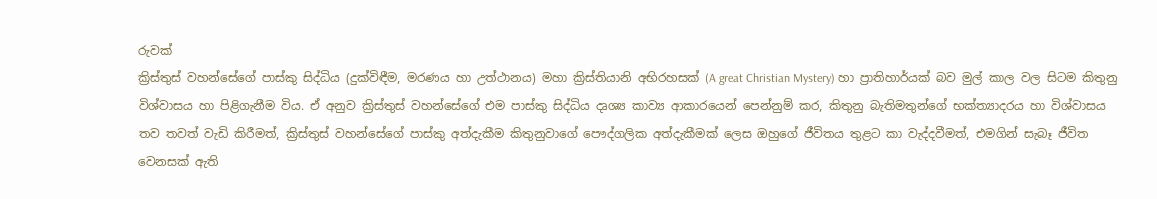රුවක්
ක්‍රිස්තුස් වහන්සේගේ පාස්කු සිද්ධිය (දුක්විඳීම, මරණය හා උත්ථානය) මහා ක්‍රිස්තියානි අභිරහසක් (A great Christian Mystery) හා ප්‍රාතිහාර්යක් බව මුල් කාල වල සිටම කිතුනු විශ්වාසය හා පිළිගැනීම විය. ඒ අනුව ක්‍රිස්තුස් වහන්සේගේ එම පාස්කු සිද්ධිය දෘශ්‍ය කාව්‍ය ආකාරයෙන් පෙන්නුම් කර, කිතුනු බැතිමතුන්ගේ භක්ත්‍යාදරය හා විශ්වාසය තව තවත් වැඩි කිරීමත්, ක්‍රිස්තුස් වහන්සේගේ පාස්කු අත්දැකීම කිතුනුවාගේ පෞද්ගලික අත්දැකීමක් ලෙස ඔහුගේ ජීවිතය තුළට කා වැද්දවීමත්, එමගින් සැබෑ ජීවිත වෙනසක් ඇති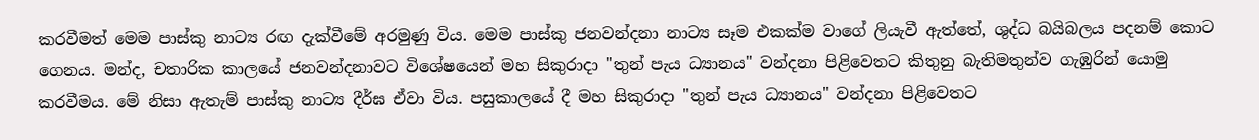කරවීමත් මෙම පාස්කු නාට්‍ය රඟ දැක්වීමේ අරමුණු විය. මෙම පාස්කු ජනවන්දනා නාට්‍ය ‍සෑම එකක්ම වාගේ ලියැවී ඇත්තේ, ශුද්ධ බයිබලය පදනම් ‍කොට ගෙනය. මන්ද, චතාරික කාලයේ ජනවන්දනාවට විශේෂයෙන් මහ සිකුරාදා "තුන් පැය ධ්‍යානය" වන්දනා පිළිවෙතට කිතුනු බැතිමතුන්ව ගැඹුරින් යොමු කරවීමය. මේ නිසා ඇතැම් පාස්කු නාට්‍ය දීර්ඝ ඒවා විය. පසුකාලයේ දී මහ සිකුරාදා "තුන් පැය ධ්‍යානය" වන්දනා පිළිවෙතට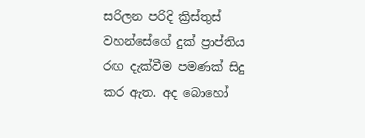සරිලන පරිදි ක්‍රිස්තුස් වහන්සේගේ දුක් ප්‍රාප්තිය රඟ දැක්වීම පමණක් සිදු කර ඇත. අද බොහෝ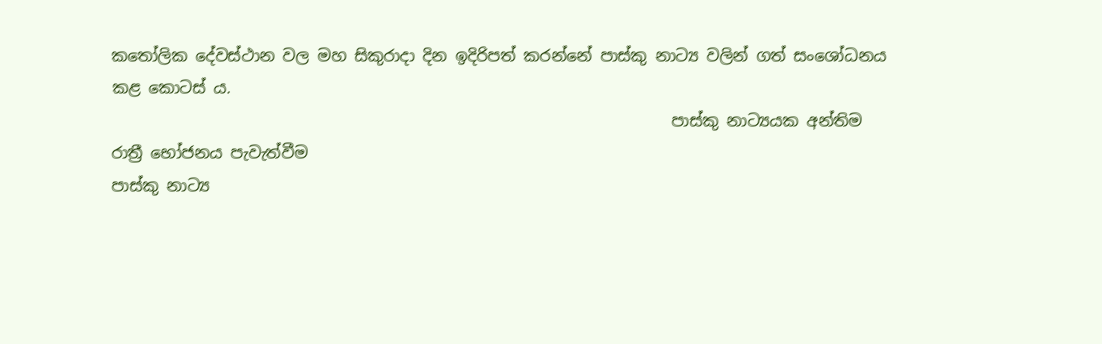කතෝලික දේවස්ථාන වල මහ සිකුරාදා දින ඉදිරිපත් කරන්නේ පාස්කු නාට්‍ය වලින් ගත් සංශෝධනය කළ කොටස් ය.
                                                                      පාස්කු නාට්‍යයක අන්තිම රාත්‍රී භෝජනය පැවැත්වීම
පාස්කු නාට්‍ය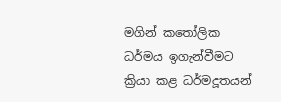මගින් කතෝලික ධර්මය ඉගැන්වීමට ක්‍රියා කළ ධර්මදූතයන්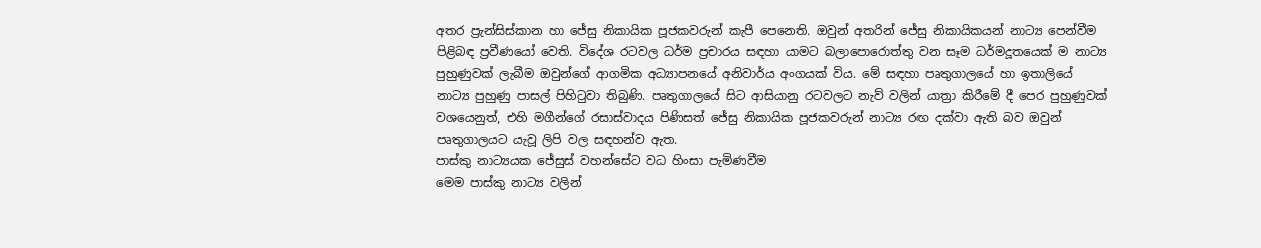අතර ප්‍රැන්සිස්කාන හා ජේසු නිකායික පූජකවරුන් කැපී පෙනෙති. ඔවුන් අතරින් ජේසු නිකායිකයන් නාට්‍ය පෙන්වීම පිළිබඳ ප්‍රවීණයෝ වෙති. විදේශ රටවල ධර්ම ප්‍රචාරය සඳහා යාමට බලාපොරොත්තු වන සෑම ධර්මදූතයෙක් ම නාට්‍ය පුහුණුවක් ලැබීම ඔවුන්ගේ ආගමික අධ්‍යාපනයේ අනිවාර්ය අංගයක් විය. මේ සඳහා පෘතුගාලයේ හා ඉතාලියේ නාට්‍ය පුහුණු පාසල් පිහිටුවා තිබුණි. පෘතුගාලයේ සිට ආසියානු රටවලට නැව් වලින් යාත්‍රා කිරීමේ දී පෙර පුහුණුවක් වශයෙනුත්, එහි මගීන්ගේ රසාස්වාදය පිණිසත් ජේසු නිකායික පූජකවරුන් නාට්‍ය රඟ දක්වා ඇති බව ඔවුන් පෘතුගාලයට යැවූ ලිපි වල සඳහන්ව ඇත.
පාස්කු නාට්‍යයක ජේසුස් වහන්සේට වධ හිංසා පැමිණවීම
මෙම පාස්කු නාට්‍ය වලින්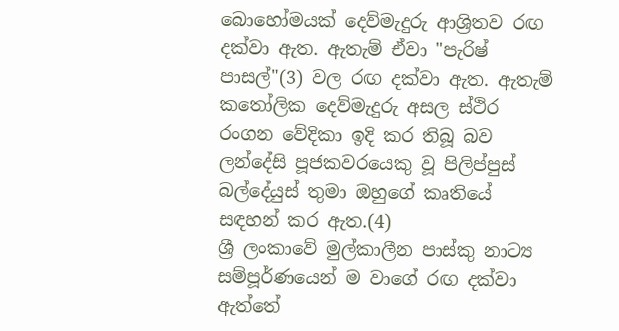බොහෝමයක් දෙව්මැදුරු ආශ්‍රිතව රඟ දක්වා ඇත. ඇතැම් ඒවා "පැරිෂ් පාසල්"(3) වල රඟ දක්වා ඇත. ඇතැම් කතෝලික දෙව්මැදුරු අසල ස්ථිර රංගන වේදිකා ඉදි කර තිබූ බව ලන්දේසි පූජකවරයෙකු වූ පිලිප්පුස් බල්දේයුස් තුමා ඔහුගේ කෘතියේ සඳහන් කර ඇත.(4)
ශ්‍රී ලංකාවේ මුල්කාලීන පාස්කු නාට්‍ය සම්පූර්ණයෙන් ම වාගේ රඟ දක්වා ඇත්තේ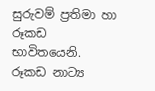සුරුවම් ප්‍රතිමා හා රූකඩ භාවිතයෙනි. රූකඩ නාට්‍ය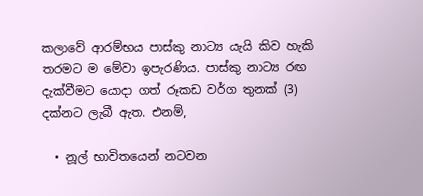කලාවේ ආරම්භය පාස්කු නාට්‍ය යැයි කිව හැකි තරමට ම මේවා ඉපැරණිය. පාස්කු නාට්‍ය රඟ දැක්වීමට යොදා ගත් රූකඩ වර්ග තුනක් (3) දක්නට ලැබී ඇත. එනම්,

  • නූල් භාවිතයෙන් නටවන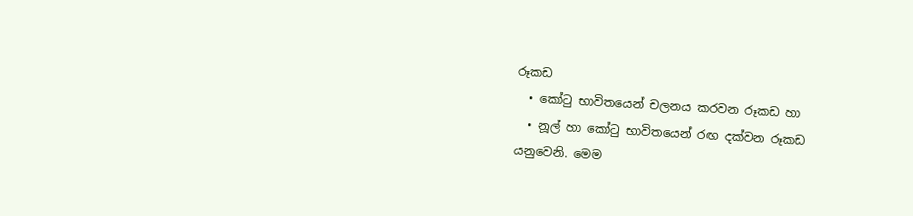රූකඩ
  • කෝටු භාවිතයෙන් චලනය කරවන රූකඩ හා
  • නූල් හා කෝටු භාවිතයෙන් රඟ දක්වන රූකඩ
යනුවෙනි. මෙම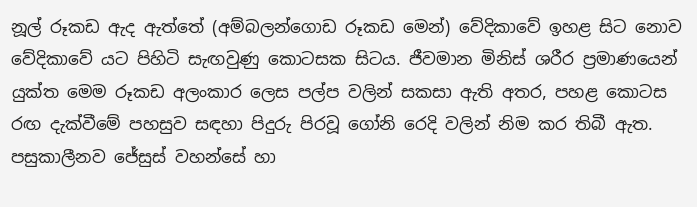නූල් රූකඩ ඇද ඇත්තේ (අම්බලන්ගොඩ රූකඩ මෙන්) වේදිකාවේ ඉහළ සිට නොව වේදිකාවේ යට පිහිටි සැඟවුණු කොටසක සිටය. ජීවමාන මිනිස් ශරීර ප්‍රමාණයෙන් යුක්ත මෙම රූකඩ අලංකාර ලෙස පල්ප වලින් සකසා ඇති අතර, පහළ කොටස රඟ දැක්වීමේ පහසුව සඳහා පිදුරු පිරවූ ගෝනි රෙදි වලින් නිම කර තිබී ඇත. පසුකාලීනව ජේසුස් වහන්සේ හා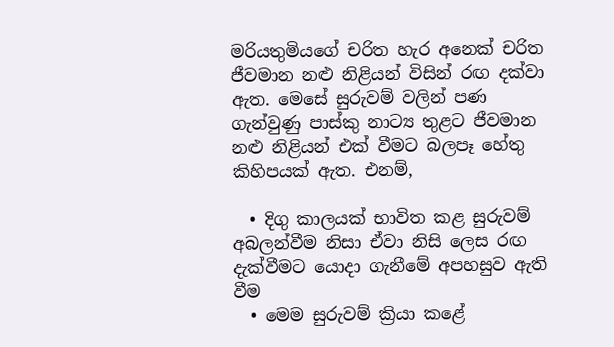මරියතුමියගේ චරිත හැර අනෙක් චරිත ජීවමාන නළු නිළියන් විසින් රඟ දක්වා ඇත. මෙසේ සුරුවම් වලින් පණ ගැන්වුණු පාස්කු නාට්‍ය තුළට ජීවමාන නළු නිළියන් එක් වීමට බලපෑ හේතු කිහිපයක් ඇත. එනම්,

  • දිගු කාලයක් භාවිත කළ සුරුවම් අබලන්වීම නිසා ඒවා නිසි ලෙස රඟ දැක්වීමට යොදා ගැනීමේ අපහසුව ඇති වීම
  • මෙම සුරුවම් ක්‍රියා කළේ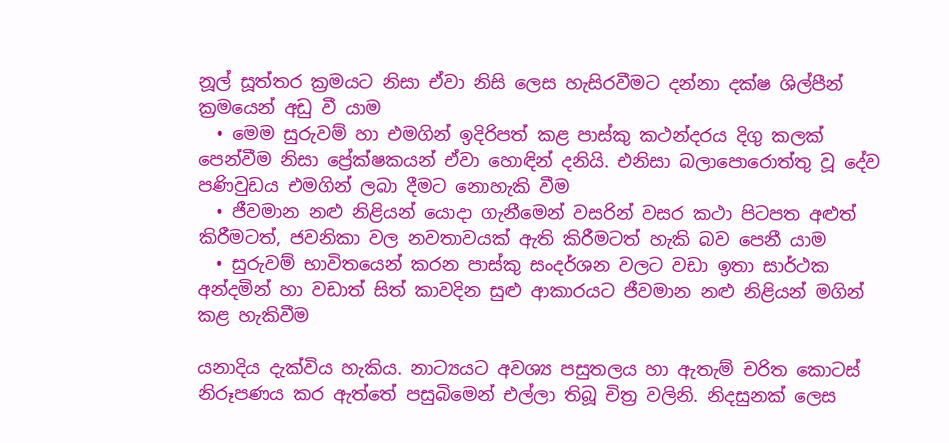නූල් සූත්තර ක්‍රමයට නිසා ඒවා නිසි ලෙස හැසිරවීමට දන්නා දක්ෂ ශිල්පීන් ක්‍රමයෙන් අඩු වී යාම
  • මෙම සුරුවම් හා එමගින් ඉදිරිපත් කළ පාස්කු කථන්දරය දිගු කලක් පෙන්වීම නිසා ප්‍රේක්ෂකයන් ඒවා හොඳින් දනියි. එනිසා බලාපොරොත්තු වූ දේව පණිවුඩය එමගින් ලබා දීමට නොහැකි වීම
  • ජීවමාන නළු නිළියන් යොදා ගැනීමෙන් වසරින් වසර කථා පිටපත අළුත් කිරීමටත්, ජවනිකා වල නවතාවයක් ඇති කිරීමටත් හැකි බව පෙනී යාම
  • සුරුවම් භාවිතයෙන් කරන පාස්කු සංදර්ශන වලට වඩා ඉතා සාර්ථක අන්දමින් හා වඩාත් සිත් කාවදින සුළු ආකාරයට ජීවමාන නළු නිළියන් මගින් කළ හැකිවීම

යනාදිය දැක්විය හැකිය. නාට්‍යයට අවශ්‍ය පසුතලය හා ඇතැම් චරිත කොටස් නිරූපණය කර ඇත්තේ පසුබිමෙන් එල්ලා තිබූ චිත්‍ර වලිනි. නිදසුනක් ලෙස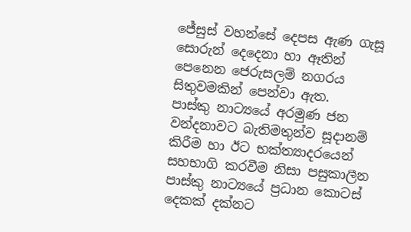ජේසුස් වහන්සේ දෙපස ඇණ ගැසූ සොරුන් දෙදෙනා හා ඈතින් පෙනෙන ජෙරුසලම් නගරය සිතුවමකින් පෙන්වා ඇත.
පාස්කු නාට්‍යයේ අරමුණ ජන වන්දනාවට බැතිමතුන්ව සූදානම් කිරීම හා ඊට භක්ත්‍යාදරයෙන් සහභාගි කරවීම නිසා පසුකාලීන පාස්කු නාට්‍යයේ ප්‍රධාන කොටස් දෙකක් දක්නට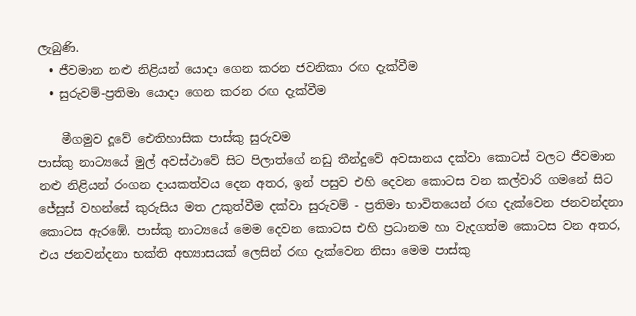ලැබුණි.
  • ජීවමාන නළු නිළියන් යොදා ගෙන කරන ජවනිකා රඟ දැක්වීම
  • සුරුවම්-ප්‍රතිමා යොදා ගෙන කරන රඟ දැක්වීම

    මීගමුව දූවේ ඓතිහාසික පාස්කු සුරුවම
පාස්කු නාට්‍යයේ මුල් අවස්ථාවේ සිට පිලාත්ගේ නඩු තීන්දුවේ අවසානය දක්වා කොටස් වලට ජීවමාන නළු නිළියන් රංගන දායකත්වය දෙන අතර, ඉන් පසුව එහි දෙවන කොටස වන කල්වාරි ගමනේ සිට ජේසුස් වහන්සේ කුරුසිය මත උකුත්වීම දක්වා සුරුවම් - ප්‍රතිමා භාවිතයෙන් රඟ දැක්වෙන ජනවන්දනා කොටස ඇරඹේ. පාස්කු නාට්‍යයේ මෙම දෙවන කොටස එහි ප්‍රධානම හා වැදගත්ම කොටස වන අතර, එය ජනවන්දනා භක්ති අභ්‍යාසයක් ලෙසින් රඟ දැක්වෙන නිසා මෙම පාස්කු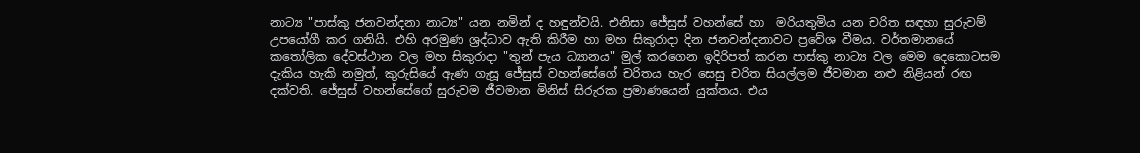නාට්‍ය "පාස්කු ජනවන්දනා නාට්‍ය" යන නමින් ද හඳුන්වයි. එනිසා ජේසුස් වහන්සේ හා  මරියතුමිය යන චරිත සඳහා සුරුවම් උපයෝගී කර ගනියි. එහි අරමුණ ශ්‍රද්ධාව ඇති කිරීම හා මහ සිකුරාදා දින ජනවන්දනාවට ප්‍රවේශ වීමය. වර්තමානයේ කතෝලික දේවස්ථාන වල මහ සිකුරාදා "තුන් පැය ධ්‍යානය" මුල් කරගෙන ඉදිරිපත් කරන පාස්කු නාට්‍ය වල මෙම දෙකොටසම දැකිය හැකි නමුත්, කුරුසියේ ඇණ ගැසූ ජේසුස් වහන්සේගේ චරිතය හැර සෙසු චරිත සියල්ලම ජීවමාන නළු නිළියන් රඟ දක්වති. ජේසුස් වහන්සේගේ සුරුවම ජීවමාන මිනිස් සිරුරක ප්‍රමාණයෙන් යුක්තය. එය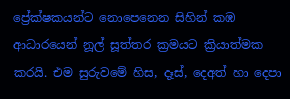ප්‍රේක්ෂකයන්ට නොපෙනෙන සිහින් කඹ ආධාරයෙන් නූල් සූත්තර ක්‍රමයට ක්‍රියාත්මක කරයි. එම සුරුවමේ හිස, දෑස්, දෙඅත් හා දෙපා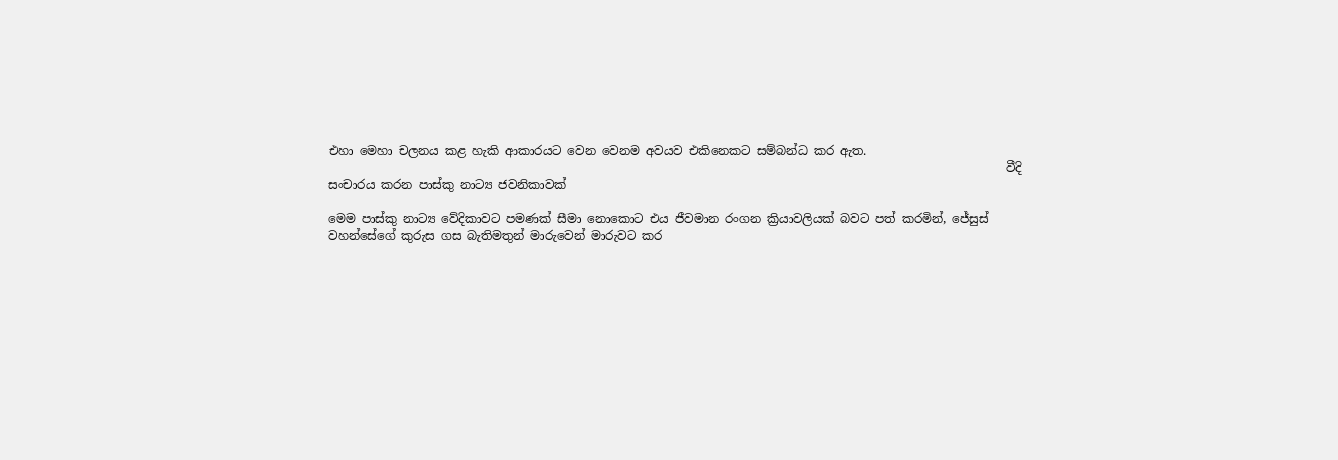එහා මෙහා චලනය කළ හැකි ආකාරයට වෙන වෙනම අවයව එකිනෙකට සම්බන්ධ කර ඇත.
                                                                                                                 වීදි සංචාරය කරන පාස්කු නාට්‍ය ජවනිකාවක්

මෙම පාස්කු නාට්‍ය වේදිකාවට පමණක් සීමා නොකොට එය ජීවමාන රංගන ක්‍රියාවලියක් බවට පත් කරමින්, ජේසුස් වහන්සේගේ කුරුස ගස බැතිමතුන් මාරුවෙන් මාරුවට කර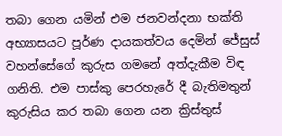තබා ගෙන යමින් එම ජනවන්දනා භක්ති අභ්‍යාසයට පූර්ණ දායකත්වය දෙමින් ජේසුස් වහන්සේගේ කුරුස ගමනේ අත්දැකීම විඳ ගනිති. එම පාස්කු පෙරහැරේ දී බැතිමතුන් කුරුසිය කර තබා ගෙන යන ක්‍රිස්තුස්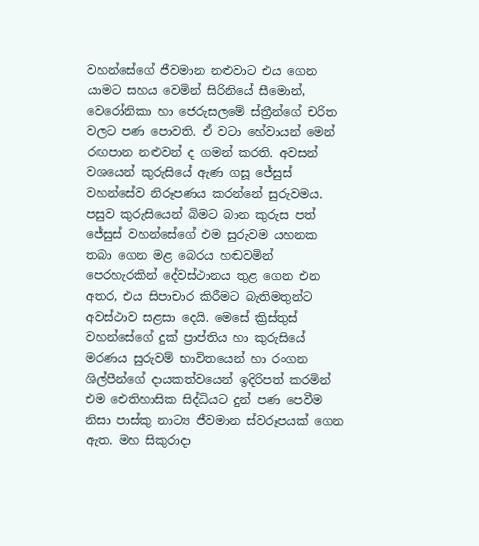වහන්සේගේ ජීවමාන නළුවාට එය ගෙන යාමට සහය වෙමින් සිරිනියේ සීමොන්, වෙරෝනිකා හා ජෙරුසලමේ ස්ත්‍රීන්ගේ චරිත වලට පණ පොවති. ඒ වටා හේවායන් මෙන් රඟපාන නළුවන් ද ගමන් කරති. අවසන් වශයෙන් කුරුසියේ ඇණ ගසූ ජේසුස් වහන්සේව නිරූපණය කරන්නේ සුරුවමය. පසුව කුරුසියෙන් බිමට බාන කුරුස පත් ජේසුස් වහන්සේගේ එම සුරුවම යහනක තබා ගෙන මළ බෙරය හඬවමින් පෙරහැරකින් දේවස්ථානය තුළ ගෙන එන අතර, එය සිපාචාර කිරීමට බැතිමතුන්ට අවස්ථාව සළසා දෙයි. මෙසේ ක්‍රිස්තුස් වහන්සේගේ දුක් ප්‍රාප්තිය හා කුරුසියේ මරණය සුරුවම් භාවිතයෙන් හා රංගන ශිල්පීන්ගේ දායකත්වයෙන් ඉදිරිපත් කරමින් එම ඓතිහාසික සිද්ධියට දුන් පණ පෙවීම නිසා පාස්කු නාට්‍ය ජීවමාන ස්වරූපයක් ගෙන ඇත. මහ සිකුරාදා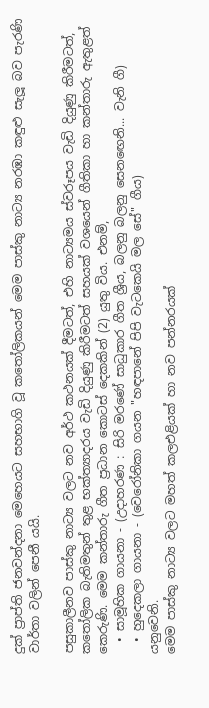දුක් ප්‍රාප්ති ජනවන්දනා මෙහෙයට සහභාගි වූ කතෝලිකයන් මෙම පාස්කු නාට්‍ය නරඹා කඳුළු සැලූ බව පැරණි වාර්තා වලින් පෙනී යයි.

පසුකාලීනව පාස්කු නාට්‍ය වලට නව අර්ථ කථනයක් දීමටත්, එහි නාට්‍යමය ස්වරූපය වැඩි දියුණු කිරීමටත්, කතෝලික බැතිමතුන් තුළ භක්ත්‍යාදරය වැඩි දියුණු කිරීමටත් සහයක් වශයෙන් ගීතිකා හා කන්තාරු ඇතුළත් කෙරුණි. මෙම කන්තාරු ගීත ප්‍රධාන කොටස් දෙකකින් (2) යුතු විය. එනම්,
  • සාමූහික ගායනා - (උදාහරණ : සිරි මරණේ සාධුකාර ගීත ශ්‍රීය, බලනු බලනු සෙන‍ඟෙනි... වැනි ගී)
  • හුදෙකලා ගායනා - (වෙරෝනිකා ගයන "හඳපානේ පිපි වැටකෙයි මල සේ" ගීය)
යනුවෙනි.
මෙම පාස්කු නාට්‍ය වලට මහත් කලඑළියක් හා නව පන්නරයක්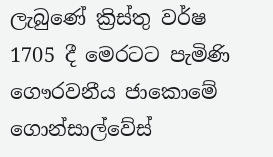ලැබුණේ ක්‍රිස්තු වර්ෂ 1705 දී මෙරටට පැමිණි ගෞරවනීය ජාකොමේ ගොන්සාල්වේස්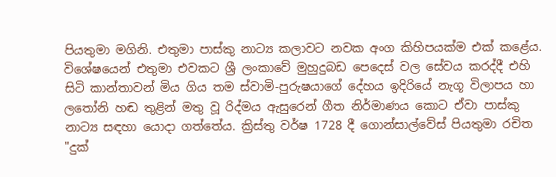පියතුමා මගිනි. එතුමා පාස්කු නාට්‍ය කලාවට නවක අංග කිහිපයක්ම එක් කළේය. විශේෂයෙන් එතුමා එවකට ශ්‍රී ලංකාවේ මුහුදුබඩ පෙදෙස් වල සේවය කරද්දී එහි සිටි කාන්තාවන් මිය ගිය තම ස්වාමි-පුරුෂයාගේ දේහය ඉදිරියේ නැගූ විලාපය හා ලතෝනි හඬ තුළින් මතු වූ රිද්මය ඇසුරෙන් ගීත නිර්මාණය කොට ඒවා පාස්කු නාට්‍ය සඳහා යොදා ගත්තේය. ක්‍රිස්තු වර්ෂ 1728 දී ගොන්සාල්වේස් පියතුමා රචිත "දුක්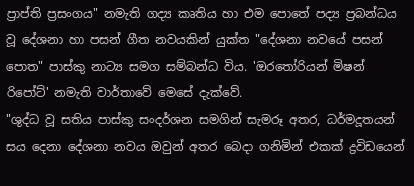ප්‍රාප්ති ප්‍රසංගය" නමැති ගද්‍ය කෘතිය හා එම පොතේ පද්‍ය ප්‍රබන්ධය වූ දේශනා හා පසන් ගීත නවයකින් යුක්ත "දේශනා නවයේ පසන් පොත" පාස්කු නාට්‍ය සමග සම්බන්ධ විය. 'ඔරතෝරියන් මිෂන් රිපෝට්' නමැති වාර්තාවේ මෙසේ දැක්වේ.
"ශුද්ධ වූ සතිය පාස්කු සංදර්ශන සමගින් සැමරූ අතර, ධර්මදූතයන් සය දෙනා දේශනා නවය ඔවුන් අතර බෙදා ගනිමින් එකක් ද්‍රවිඩයෙන්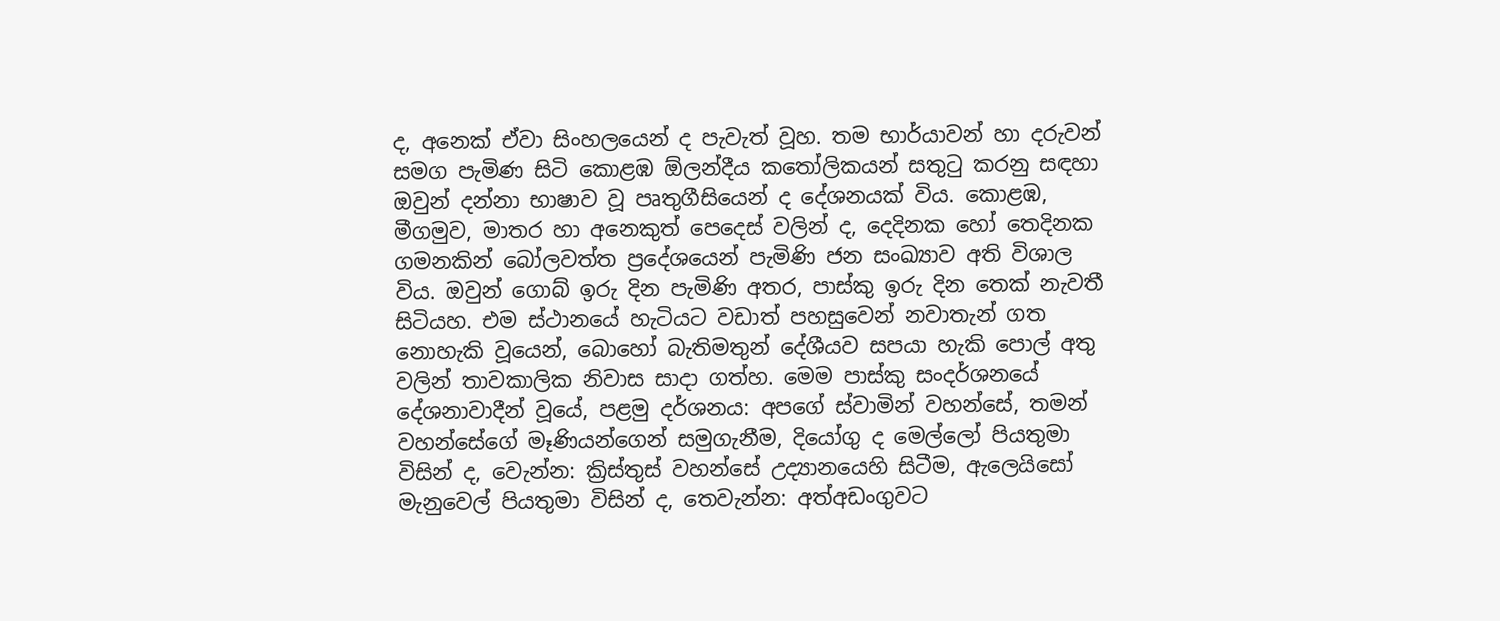ද, අනෙක් ඒවා සිංහලයෙන් ද පැවැත් වූහ. තම භාර්යාවන් හා දරුවන් සමග පැමිණ සිටි කොළඹ ඕලන්දීය කතෝලිකයන් සතුටු කරනු සඳහා ඔවුන් දන්නා භාෂාව වූ පෘතුගීසියෙන් ද දේශනයක් විය. කොළඹ, මීගමුව, මාතර හා අනෙකුත් පෙදෙස් වලින් ද, දෙදිනක හෝ තෙදිනක ගමනකින් බෝලවත්ත ප්‍රදේශයෙන් පැමිණි ජන සංඛ්‍යාව අති විශාල විය. ඔවුන් ගොබ් ඉරු දින පැමිණි අතර, පාස්කු ඉරු දින තෙක් නැවතී සිටියහ. එම ස්ථානයේ හැටියට වඩාත් පහසුවෙන් නවාතැන් ගත නොහැකි වූයෙන්, බොහෝ බැතිමතුන් දේශීයව සපයා හැකි පොල් අතු වලින් තාවකාලික නිවාස සාදා ගත්හ. මෙම පාස්කු සංදර්ශනයේ දේශනාවාදීන් වූයේ, පළමු දර්ශනය: අපගේ ස්වාමින් වහන්සේ, තමන් වහන්සේගේ මෑණියන්ගෙන් සමුගැනීම, දියෝගු ද මෙල්ලෝ පියතුමා විසින් ද, වෙැන්න: ක්‍රිස්තුස් වහන්සේ උද්‍යානයෙහි සිටීම, ඇලෙයිසෝ මැනුවෙල් පියතුමා විසින් ද, තෙවැන්න: අත්අඩංගුවට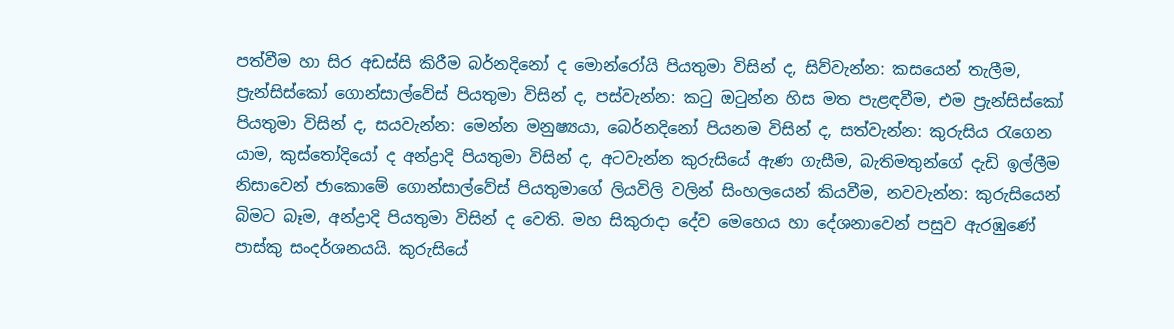පත්වීම හා සිර අඩස්සි කිරීම බර්නදිනෝ ද මොන්රෝයි පියතුමා විසින් ද, සිව්වැන්න: කසයෙන් තැලීම, ප්‍රැන්සිස්කෝ ගොන්සාල්වේස් පියතුමා විසින් ද, පස්වැන්න: කටු ඔටුන්න හිස මත පැළඳවීම, එම ප්‍රැන්සිස්කෝ පියතුමා විසින් ද, සයවැන්න: මෙන්න මනුෂ්‍යයා, බෙර්නදිනෝ පියනම විසින් ද, සත්වැන්න: කුරුසිය රැගෙන යාම, කුස්තෝදියෝ ද අන්ද්‍රාදි පියතුමා විසින් ද, අටවැන්න කුරුසියේ ඇණ ගැසීම, බැතිමතුන්ගේ දැඩි ඉල්ලීම නිසාවෙන් ජාකොමේ ගොන්සාල්වේස් පියතුමාගේ ලියවිලි වලින් සිංහලයෙන් කියවීම, නවවැන්න: කුරුසියෙන් බිමට බෑම, අන්ද්‍රාදි පියතුමා විසින් ද වෙති. මහ සිකුරාදා දේව මෙහෙය හා දේශනාවෙන් පසුව ඇරඹුණේ පාස්කු සංදර්ශනයයි. කුරුසියේ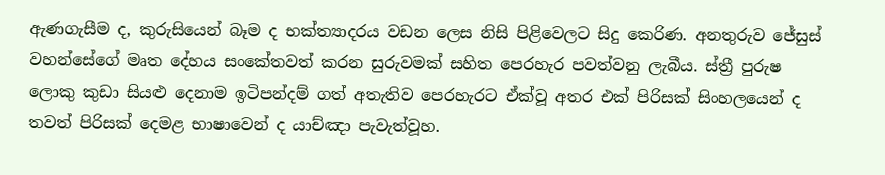ඇණගැසීම ද, කුරුසියෙන් බෑම ද භක්ත්‍යාදරය වඩන ලෙස නිසි පිළිවෙලට සිදු කෙරිණ. අනතුරුව ජේසුස් වහන්සේගේ මෘත දේහය සංකේතවත් කරන සුරුවමක් සහිත පෙරහැර පවත්වනු ලැබීය. ස්ත්‍රී පුරුෂ ලොකු කුඩා සියළු දෙනාම ඉටිපන්දම් ගත් අතැතිව පෙරහැරට ඒක්වූ අතර එක් පිරිසක් සිංහලයෙන් ද තවත් පිරිසක් දෙමළ භාෂාවෙන් ද යාච්ඤා පැවැත්වූහ.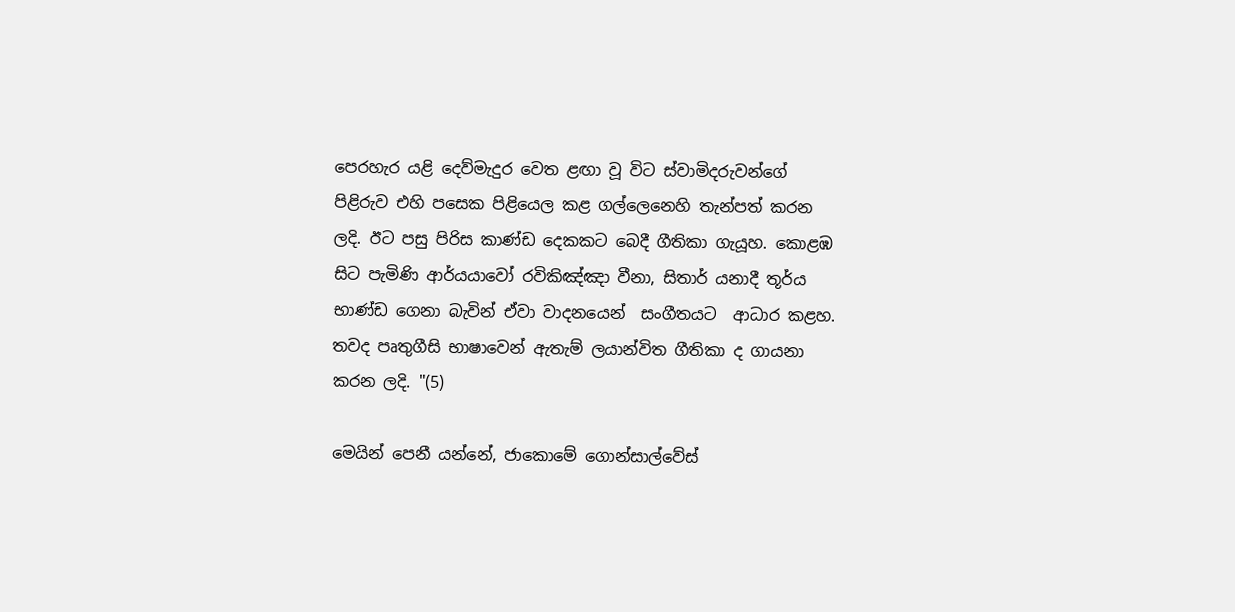පෙරහැර යළි දෙව්මැදුර වෙත ළඟා වූ විට ස්වාමිදරුවන්ගේ පිළිරුව එහි පසෙක පිළියෙල කළ ගල්ලෙනෙහි තැන්පත් කරන ලදි. ඊට පසු පිරිස කාණ්ඩ දෙකකට බෙදී ගීතිකා ගැයූහ. කොළඹ සිට පැමිණි ආර්යයාවෝ රවිකිඤ්ඤා වීනා, සිතාර් යනාදී තූර්ය භාණ්ඩ ගෙනා බැවින් ඒවා වාදනයෙන්  සංගීතයට  ආධාර කළහ. තවද පෘතුගීසි භාෂාවෙන් ඇතැම් ලයාන්විත ගීතිකා ද ගායනා කරන ලදි. "(5)

මෙයින් පෙනී යන්නේ, ජාකොමේ ගොන්සාල්වේස්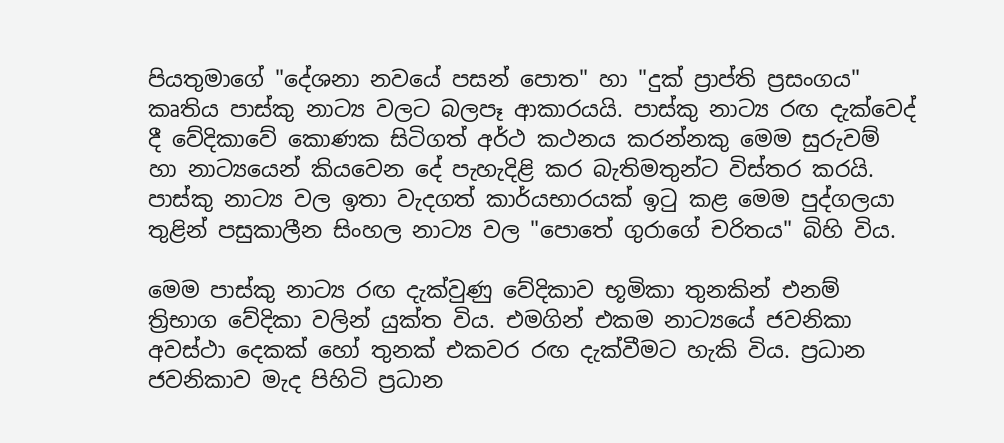පියතුමාගේ "දේශනා නවයේ පසන් පොත" හා "දුක් ප්‍රාප්ති ප්‍රසංගය" කෘතිය පාස්කු නාට්‍ය වලට බලපෑ ආකාරයයි. පාස්කු නාට්‍ය රඟ දැක්වෙද් දී වේදිකාවේ කොණක සිටිගත් අර්ථ කථනය කරන්නකු මෙම සුරුවම් හා නාට්‍යයෙන් කියවෙන දේ පැහැදිළි කර බැතිමතුන්ට විස්තර කරයි. පාස්කු නාට්‍ය වල ඉතා වැදගත් කාර්යභාරයක් ඉටු කළ මෙම පුද්ගලයා තුළින් පසුකාලීන සිංහල නාට්‍ය වල "පොතේ ගුරාගේ චරිතය" බිහි විය.

මෙම පාස්කු නාට්‍ය රඟ දැක්වුණු වේදිකාව භූමිකා තුනකින් එනම් ත්‍රිභාග වේදිකා වලින් යුක්ත විය. එමගින් එකම නාට්‍යයේ ජවනිකා අවස්ථා දෙකක් හෝ තුනක් එකවර රඟ දැක්වීමට හැකි විය. ප්‍රධාන ජවනිකාව මැද පිහිටි ප්‍රධාන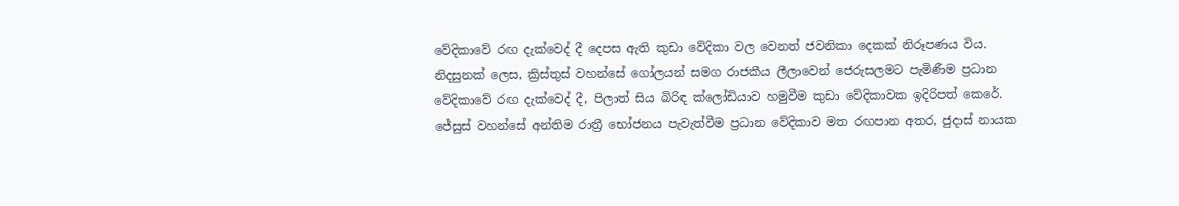වේදිකාවේ රඟ දැක්වෙද් දී දෙපස ඇති කුඩා වේදිකා වල වෙනත් ජවනිකා දෙකක් නිරූපණය විය. නිදසුනක් ලෙස, ක්‍රිස්තුස් වහන්සේ ගෝලයන් සමග රාජකීය ලීලාවෙන් ජෙරුසලමට පැමිණීම ප්‍රධාන වේදිකාවේ රඟ දැක්වෙද් දී, පිලාත් සිය බිරිඳ ක්ලෝඩියාව හමුවීම කුඩා වේදිකාවක ඉදිරිපත් කෙරේ. ජේසුස් වහන්සේ අන්තිම රාත්‍රී භෝජනය පැවැත්වීම ප්‍රධාන වේදිකාව මත රඟපාන අතර, ජුදාස් නායක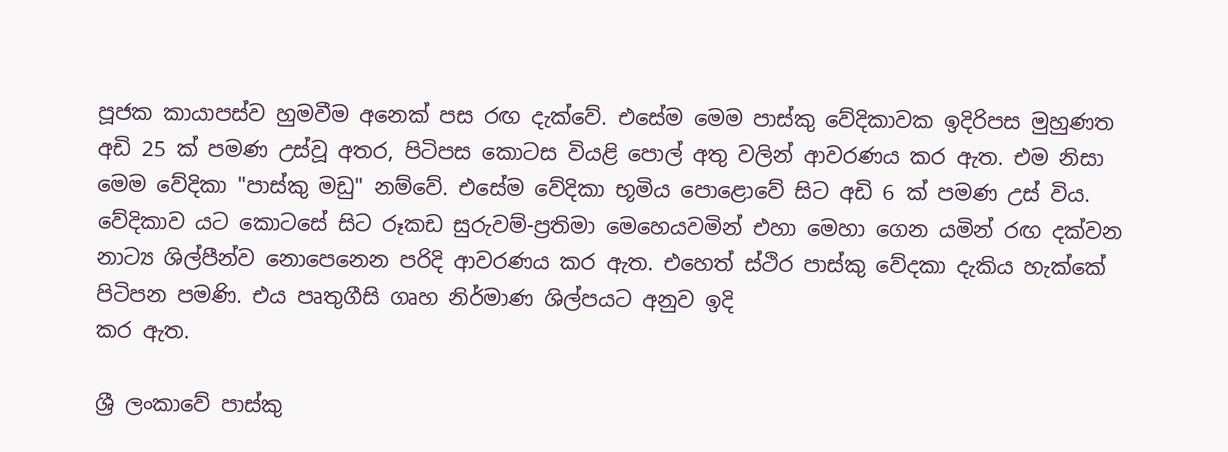පූජක කායාපස්ව හුමවීම අනෙක් පස රඟ දැක්වේ. එසේම මෙම පාස්කු වේදිකාවක ඉදිරිපස මුහුණත අඩි 25 ක් පමණ උස්වූ අතර, පිටිපස කොටස වියළි පොල් අතු වලින් ආවරණය කර ඇත. එම නිසා මෙම වේදිකා "පාස්කු මඩු" නම්වේ. එසේම වේදිකා භූමිය පොළොවේ සිට අඩි 6 ක් පමණ උස් විය. වේදිකාව යට කොටසේ සිට රූකඩ සුරුවම්-ප්‍රතිමා මෙහෙයවමින් එහා මෙහා ගෙන යමින් රඟ දක්වන නාට්‍ය ශිල්පීන්ව නොපෙනෙන පරිදි ආවරණය කර ඇත. එහෙත් ස්ථිර පාස්කු වේදකා දැකිය හැක්කේ පිටිපන පමණි. එය පෘතුගීසි ගෘහ නිර්මාණ ශිල්පයට අනුව ඉදි
කර ඇත.

ශ්‍රී ලංකාවේ පාස්කු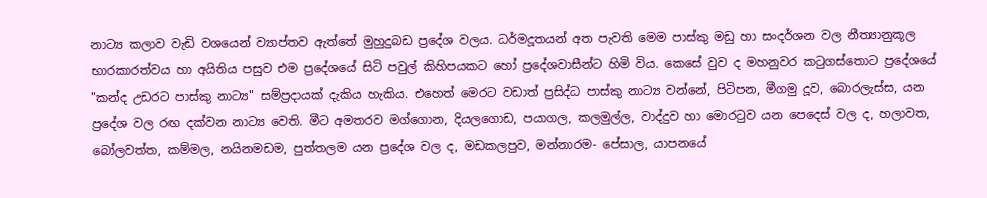නාට්‍ය කලාව වැඩි වශයෙන් ව්‍යාප්තව ඇත්තේ මුහුදුබඩ ප්‍රදේශ වලය. ධර්මදූතයන් අත පැවති මෙම පාස්කු මඩු හා සංදර්ශන වල නීත්‍යානුකූල භාරකාරත්වය හා අයිතිය පසුව එම ප්‍රදේශයේ සිටි පවුල් කිහිපයකට හෝ ප්‍රදේශවාසීන්ට හිමි විය. කෙසේ වුව ද මහනුවර කටුගස්තොට ප්‍රදේශයේ "කන්ද උඩරට පාස්කු නාට්‍ය" සම්ප්‍රදායක් දැකිය හැකිය. එහෙත් මෙරට වඩාත් ප්‍රසිද්ධ පාස්කු නාට්‍ය වන්නේ, පිටිපන, මීගමු දූව, බොරලැස්ස, යන ප්‍රදේශ වල රඟ දක්වන නාට්‍ය වෙති. මීට අමතරව මග්ගොන, දියලගොඩ, පයාගල, කලමුල්ල, වාද්දුව හා මොරටුව යන පෙදෙස් වල ද, හලාවත, බෝලවත්ත, කම්මල, නයිනමඩම, පුත්තලම යන ප්‍රදේශ වල ද, මඩකලපුව, මන්නාරම- පේසාල, යාපනයේ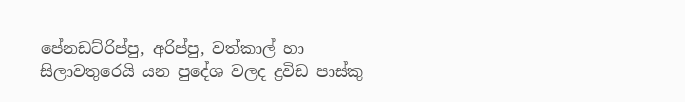පේනඩට්රිප්පු, අරිප්පු, වත්කාල් හා සිලාවතුරෙයි යන පුදේශ වලද ද්‍රවිඩ පාස්කු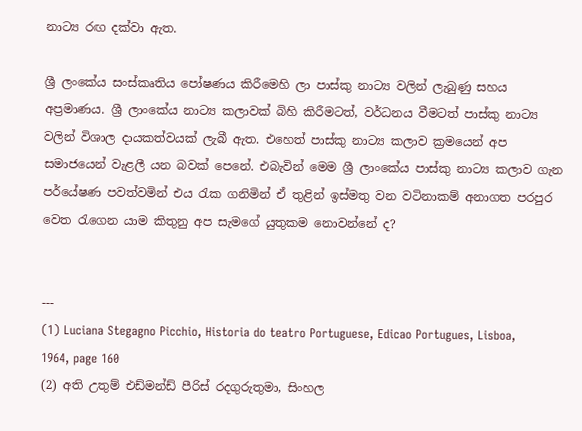නාට්‍ය රඟ දක්වා ඇත.

ශ්‍රී ලංකේය සංස්කෘතිය පෝෂණය කිරීමෙහි ලා පාස්කු නාට්‍ය වලින් ලැබුණු සහය අප්‍රමාණය. ශ්‍රී ලාංකේය නාට්‍ය කලාවක් බිහි කිරීමටත්, වර්ධනය වීමටත් පාස්කු නාට්‍ය වලින් විශාල දායකත්වයක් ලැබී ඇත. එහෙත් පාස්කු නාට්‍ය කලාව ක්‍රමයෙන් අප සමාජයෙන් වැළලී යන බවක් පෙනේ. එබැවින් මෙම ශ්‍රී ලාංකේය පාස්කු නාට්‍ය කලාව ගැන පර්යේෂණ පවත්වමින් එය රැක ගනිමින් ඒ තුළින් ඉස්මතු වන වටිනාකම් අනාගත පරපුර වෙත රැගෙන යාම කිතුනු අප සැමගේ යුතුකම නොවන්නේ ද?


---
(1) Luciana Stegagno Picchio, Historia do teatro Portuguese, Edicao Portugues, Lisboa, 1964, page 160
(2) අති උතුම් එඩ්මන්ඩ් පීරිස් රදගුරුතුමා, සිංහල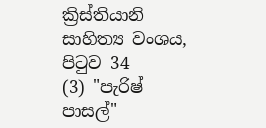ක්‍රිස්තියානි සාහිත්‍ය වංශය, පිටුව 34
(3) "පැරිෂ් පාසල්"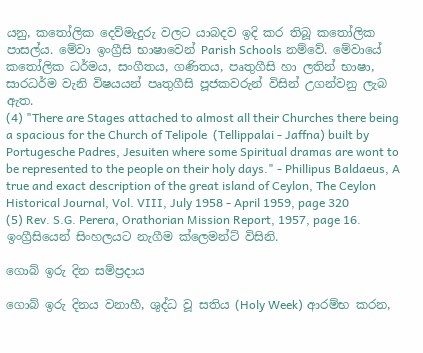යනු, කතෝලික දෙව්මැදුරු වලට යාබදව ඉදි කර තිබූ කතෝලික පාසල්ය. මේවා ඉංග්‍රීසි භාෂාවෙන් Parish Schools නම්වේ. මේවායේ කතෝලික ධර්මය, සංගීතය, ගණිතය, පෘතුගීසි හා ලතින් භාෂා, සාරධර්ම වැනි විෂයයන් පෘතුගීසි පූජකවරුන් විසින් උගන්වනු ලැබ ඇත.
(4) "There are Stages attached to almost all their Churches there being a spacious for the Church of Telipole  (Tellippalai - Jaffna) built by Portugesche Padres, Jesuiten where some Spiritual dramas are wont to be represented to the people on their holy days." - Phillipus Baldaeus, A true and exact description of the great island of Ceylon, The Ceylon Historical Journal, Vol. VIII, July 1958 - April 1959, page 320
(5) Rev. S.G. Perera, Orathorian Mission Report, 1957, page 16. ඉංග්‍රීසියෙන් සිංහලයට නැගීම ක්ලෙමන්ට් විසිනි.

ගොබ් ඉරු දින සම්ප්‍රදාය

ගොබ් ඉරු දිනය වනාහී, ශුද්ධ වූ සතිය (Holy Week) ආරම්භ කරන,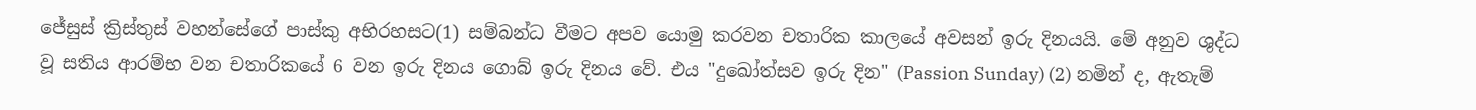ජේසුස් ක්‍රිස්තුස් වහන්සේගේ පාස්කු අභිරහසට(1) සම්බන්ධ වීමට අපව යොමු කරවන චතාරික කාලයේ අවසන් ඉරු දිනයයි. මේ අනුව ශුද්ධ වූ සතිය ආරම්භ වන චතාරිකයේ 6 වන ඉරු දිනය ගොබ් ඉරු දිනය වේ. එය "දුඛෝත්සව ඉරු දින" (Passion Sunday) (2) නමින් ද, ඇතැම්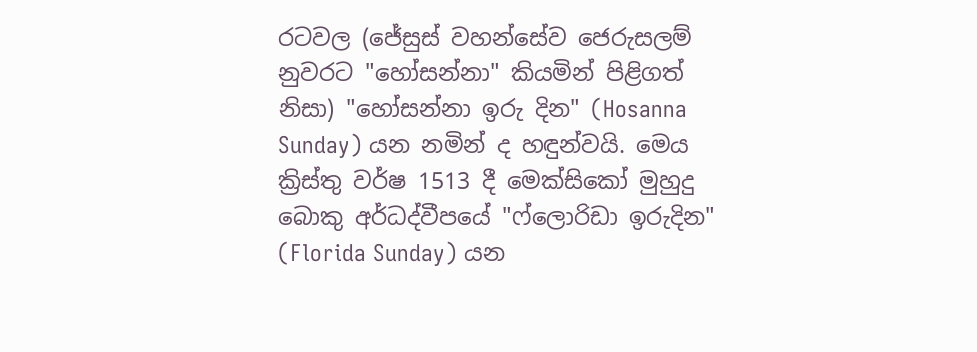රටවල ‍(ජේසුස් වහන්සේව ජෙරුසලම් නුවරට "හෝසන්නා" කියමින් පිළිගත් නිසා) "හෝසන්නා ඉරු දින" (Hosanna Sunday) යන නමින් ද හඳුන්වයි. මෙය ක්‍රිස්තු වර්ෂ 1513 දී මෙක්සිකෝ මුහුදු බොකු අර්ධද්වීපයේ "ෆ්ලොරිඩා ඉරුදින" (Florida Sunday) යන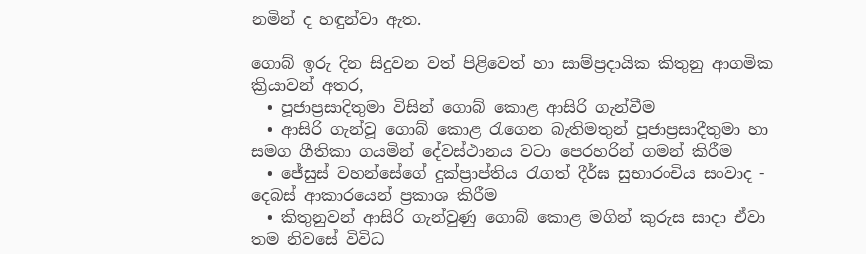නමින් ද හඳුන්වා ඇත.

ගොබ් ඉරු දින සිදුවන වත් පිළිවෙත් හා සාම්ප්‍රදායික කිතුනු ආගමික ක්‍රියාවන් අතර,
  • පූජාප්‍රසාදිතුමා විසින් ගොබ් කොළ ආසිරි ගැන්වීම
  • ආසිරි ගැන්වූ ගොබ් කොළ රැගෙන බැතිමතුන් පූජාප්‍රසාදීතුමා හා සමග ගීතිකා ගයමින් දේවස්ථානය වටා පෙරහරින් ගමන් කිරීම
  • ජේසුස් වහන්සේගේ දුක්ප්‍රාප්තිය රැගත් දීර්ඝ සුභාරංචිය සංවාද - දෙබස් ආකාරයෙන් ප්‍රකාශ කිරීම
  • කිතුනුවන් ආසිරි ගැන්වුණු ගොබ් කොළ මගින් කුරුස සාදා ඒවා තම නිවසේ විවිධ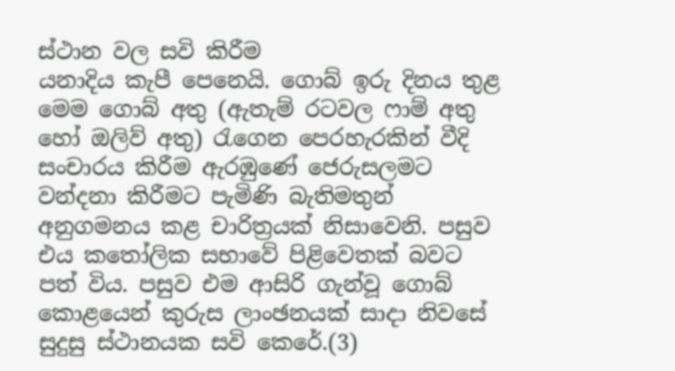ස්ථාන වල සවි කිරීම
යනාදිය කැපී පෙනෙයි. ගොබ් ඉරු දිනය තුළ මෙම ගොබ් අතු (ඇතැම් රටවල ෆාම් අතු හෝ ඔලිව් අතු) රැගෙන පෙරහැරකින් වීදි සංචාරය කිරීම ඇරඹුණේ ජෙරුසලමට වන්දනා කිරීමට පැමිණි බැතිමතුන් අනුගමනය කළ චාරිත්‍රයක් නිසාවෙනි. පසුව එය කතෝලික සභාවේ පිළිවෙතක් බවට පත් විය. පසුව එම ආසිරි ගැන්වූ ගොබ් කොළයෙන් කුරුස ලාංඡනයක් සාදා නිවසේ සුදුසු ස්ථානයක සවි කෙරේ.(3)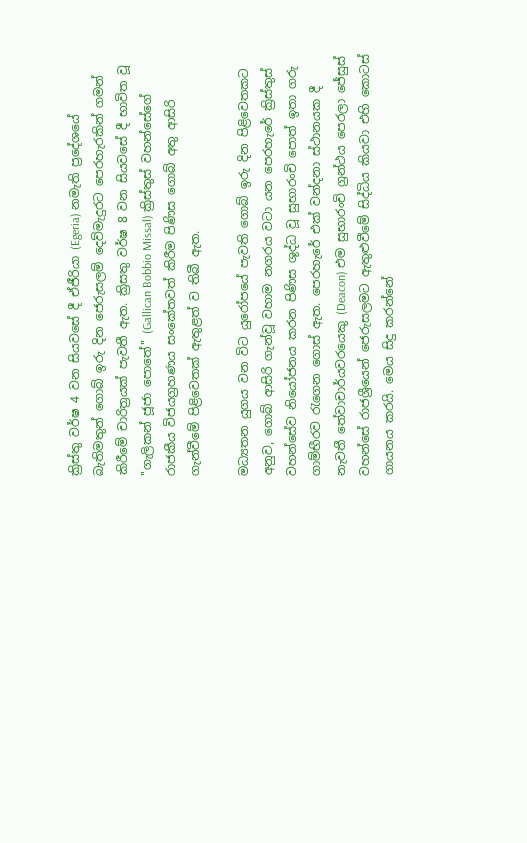ක්‍රිස්තු වර්ෂ 4 වන සියවසේ දී ඒජීරියා (Egeria) නමැති ප්‍රදේශයේ බැතිමතුන් ගොබ් ඉරු දින ජෙරුසලම් දෙව්මැදුරට පෙරහැරකින් ගමන් කිරීමේ චාරිත්‍රයක් පැවතී ඇත. ක්‍රිසතු වර්ෂ 8 වන සියවසේ දී භාවිත වූ "ගැලිකන් ජූජා පොතේ" (Gallican Bobbio Missal) ක්‍රිස්තුස් වහන්සේගේ රාජකීය විජයග්‍රහණය සංකේතවත් කිරීම පිණිස ගොබ් අතු ආසිරි ගැන්වීමේ පිළිවෙතක් ඇතුළත් ව තිබී ඇත.

මධ්‍යතන යුගය වන විට යුරෝපයේ පැවති ගොබ් ඉරු දින පිළිවෙතකට අනුව, ගොබ් ආසිරි ගැන්වූ වහාම නගරය වටා යන පෙරහැරේ ක්‍රිස්තුස් වහන්සේව නියෝජනය කරන පිණිස ශුද්ධ වූ සුභාරංචි පොත් ඉතා ගරු ගාම්භීරව රැගෙන ගොස් ඇත. පෙරහැරේ එක් වන්දනා ස්ථානයක දී නැවතී තේවාචාර්යවරයෙකු (Deacon) එම සුභාරංචි ග්‍රන්ථය පෙරලා ජේසුස් වහන්සේ රාජශ්‍රීයෙන් ජෙරුසලමට ඇතුළුවීමේ සිද්ධිය කියවා එහි කොටස් ගායනය කරයි. මෙය සිදු කරන්නේ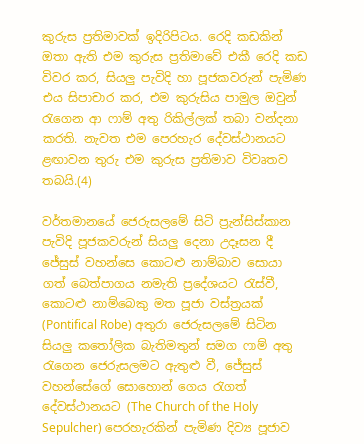කුරුස ප්‍රතිමාවක් ඉදිරිපිටය. රෙදි කඩකින් ඔතා ඇති එම කුරුස ප්‍රතිමාවේ එකී රෙදි කඩ විවර කර, සියලු පැවිදි හා පූජකවරුන් පැමිණ එය සිපාචාර කර, එම කුරුසිය පාමුල ඔවුන් රැගෙන ආ ෆාම් අතු රිකිල්ලක් තබා වන්දනා කරති. නැවත එම පෙරහැර දේවස්ථානයට ළඟාවන තුරු එම කුරුස ප්‍රතිමාව විවෘතව තබයි.(4)

වර්තමානයේ ජෙරුසලමේ සිටි ප්‍රැන්සිස්කාන පැවිදි පූජකවරුන් සියලු දෙනා උදෑසන දී ජේසුස් වහන්සෙ කොටළු නාම්බාව සොයා ගත් බෙත්පාගය නමැති ප්‍රදේශයට රැස්වී, කොටළු නාම්බෙකු මත පූජා වස්ත්‍රයක් (Pontifical Robe) අතුරා ජෙරුසලමේ සිටින සියලු කතෝලික බැතිමතුන් සමග ෆාම් අතු රැගෙන ජෙරුසලමට ඇතුළු වී, ජේසුස් වහන්සේගේ සොහොන් ගෙය රැගත් දේවස්ථානයට (The Church of the Holy Sepulcher) පෙරහැරකින් පැමිණ දිව්‍ය පූජාව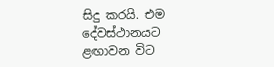සිදු කරයි. එම දේවස්ථානයට ළඟාවන විට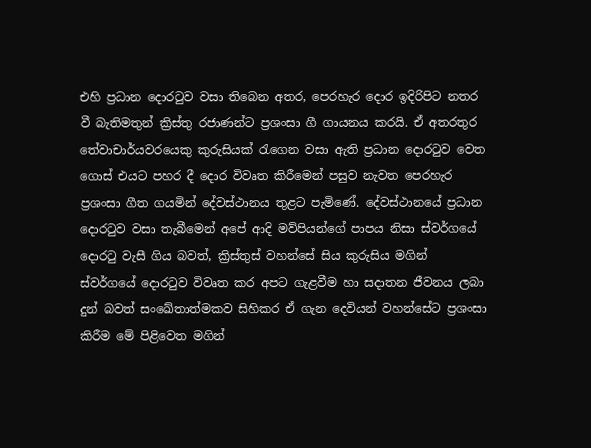එහි ප්‍රධාන දොරටුව වසා තිබෙන අතර, පෙරහැර දොර ඉදිරිපිට නතර වී බැතිමතුන් ක්‍රිස්තු රජාණන්ට ප්‍රශංසා ගී ගායනය කරයි. ඒ අතරතුර තේවාචාර්යවරයෙකු කුරුසියක් රැගෙන වසා ඇති ප්‍රධාන දොරටුව වෙත ගොස් එයට පහර දී දොර විවෘත කිරීමෙන් පසුව නැවත පෙරහැර ප්‍රශංසා ගීත ගයමින් දේවස්ථානය තුළට පැමිණේ. දේවස්ථානයේ ප්‍රධාන දොරටුව වසා තැබීමෙන් අපේ ආදි මව්පියන්ගේ පාපය නිසා ස්වර්ගයේ දොරටු වැසී ගිය බවත්, ක්‍රිස්තුස් වහන්සේ සිය කුරුසිය මගින් ස්වර්ගයේ දොරටුව විවෘත කර අපට ගැළවීම හා සදාතන ජීවනය ලබා දුන් බවත් සංඛේතාත්මකව සිහිකර ඒ ගැන දෙවියන් වහන්සේට ප්‍රශංසා කිරීම මේ පිළිවෙත මගින්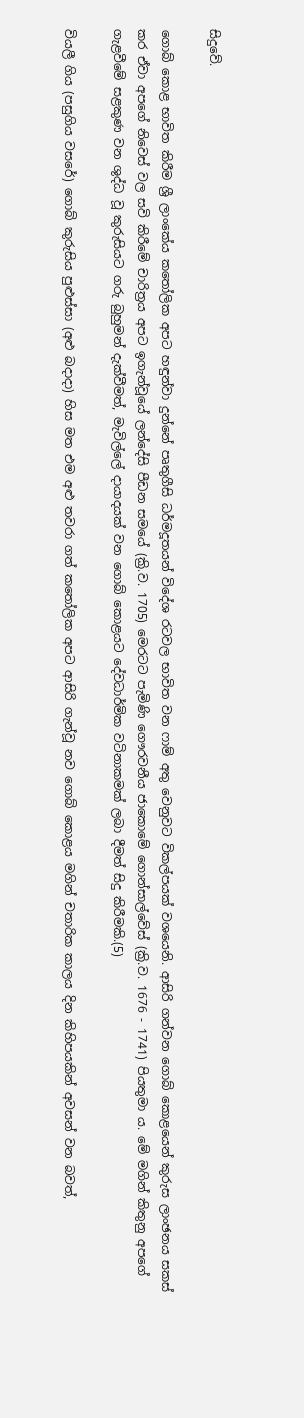සිදුවේ.

ගොබ් කොළ භාවිත කිරීම ශ්‍රී ලාංකේය කතෝලික අපට හඳුන්වා දුන්නේ පෘතුගීසි ධර්මදූතයන් විදේශ රටවල භාවිත වන ෆාම් අතු වෙනුවට විකල්පයක් වශයෙනි. ආසිරි ගන්වන ගොබ් කොළයෙන් කුරුස ලාංඡනය සකස් කර ඒවා අපගේ නිවෙස් වල සවි කිරීමේ චාරිත්‍රය අපට ඉගැන්වූයේ ලන්දේසි පීඩන සමයේ (ක්‍රි.ව. 1705) මෙරටට පැමිණි ගෞරවනීය ජාකොමේ ගොන්සාල්වේස් (ක්‍රි.ව. 1676 - 1741) පියතුමා ය. මේ මගින් කිතුනු අපගේ ගැළවීමේ සළකුණ වන ශුද්ධ වූ කුරුසියට ගරු බුහුමන් දැක්වීමත්, මැවිල්ලේ දායාදයක් වන ගොබ් කොළයට දේවධාර්මික වටිනාකමක් ලබා දීමත් සිදු කිරීමකි.(5)

වියලී ගිය (පසුගිය වසරේ) ගොබ් කුරුසිය පුළුස්සා (අළු බදාදා) හිස මත එම අළු තවරා ගත් කතෝලික අපට ආසිරි ගැන්වූ නව ගොබ් කොළය මගින් චතාරික කාලය දින කිහිපයකින් අවසන් වන බවත්,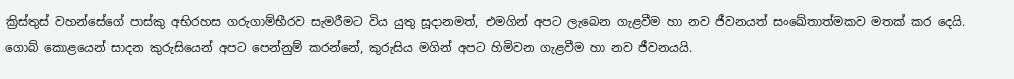ක්‍රිස්තුස් වහන්සේගේ පාස්කු අභිරහස ගරුගාම්භීරව සැමරීමට විය යුතු සූදානමත්, එමගින් අපට ලැබෙන ගැළවීම හා නව ජීවනයත් සංඛේතාත්මකව මතක් කර දෙයි. ගොබ් කොළයෙන් සාදන කුරුසියෙන් අපට පෙන්නුම් කරන්නේ, කුරුසිය මගින් අපට හිමිවන ගැළවීම හා නව ජීවනයයි.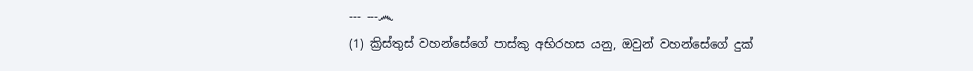--- ---෴
(1) ක්‍රිස්තුස් වහන්සේගේ පාස්කු අභිරහස යනු, ඔවුන් වහන්සේගේ දුක්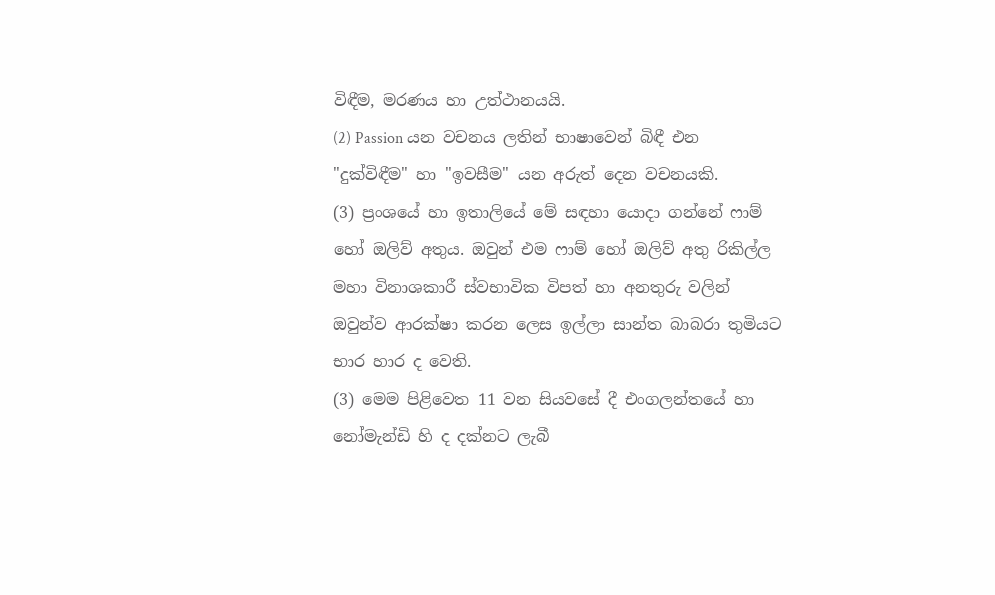විඳීම, මරණය හා උත්ථානයයි.
(2) Passion යන වචනය ලතින් භාෂාවෙන් බිඳී එන "දුක්විඳීම" හා "ඉවසීම" යන අරුත් දෙන වචනයකි.
(3) ප්‍රංශයේ හා ඉතාලියේ මේ සඳහා යොදා ගන්නේ ෆාම් හෝ ඔලිව් අතුය. ඔවුන් එම ෆාම් හෝ ඔලිව් අතු රිකිල්ල මහා විනාශකාරී ස්වභාවික විපත් හා අනතුරු වලින් ඔවුන්ව ආරක්ෂා කරන ලෙස ඉල්ලා සාන්ත බාබරා තුමියට භාර හාර ද වෙති.
(3) මෙම පිළිවෙත 11 වන සියවසේ දී එංගලන්තයේ හා නෝමැන්ඩි හි ද දක්නට ලැබී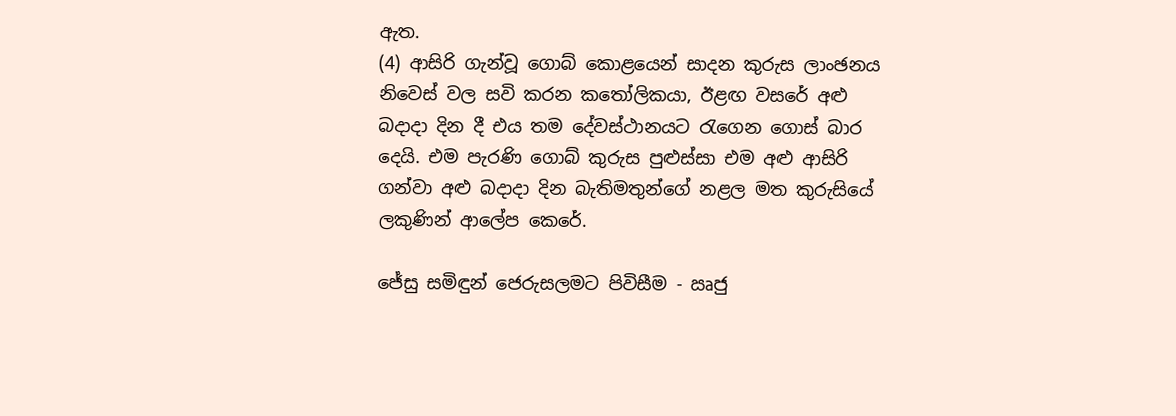ඇත.
(4) ආසිරි ගැන්වූ ගොබ් කොළයෙන් සාදන කුරුස ලාංඡනය නිවෙස් වල සවි කරන කතෝලිකයා, ඊළඟ වසරේ අළු බදාදා දින දී එය ‍තම දේවස්ථානයට රැගෙන ගොස් බාර දෙයි. එම පැරණි ගොබ් කුරුස පුළුස්සා එම අළු ආසිරි ගන්වා අළු බදාදා දින බැතිමතුන්ගේ නළල මත කුරුසියේ ලකුණින් ආලේප කෙරේ.

ජේසු සමිඳුන් ජෙරුසලමට පිවිසීම - ඍජු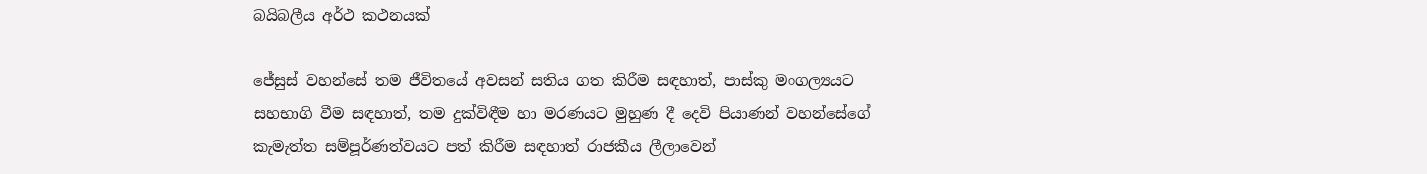බයිබලීය අර්ථ කථනයක්

ජේසුස් වහන්සේ තම ජීවිතයේ අවසන් සතිය ගත කිරීම සඳහාත්, පාස්කු මංගල්‍යයට සහභාගි වීම සඳහාත්, තම දුක්විඳීම හා මරණයට මුහුණ දී දෙවි පියාණන් වහන්සේගේ කැමැත්ත සම්පූර්ණත්වයට පත් කිරීම සඳහාත් රාජකීය ලීලාවෙන්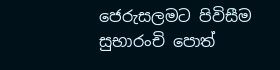ජෙරුසලමට පිවිසීම සුභාරංචි පොත්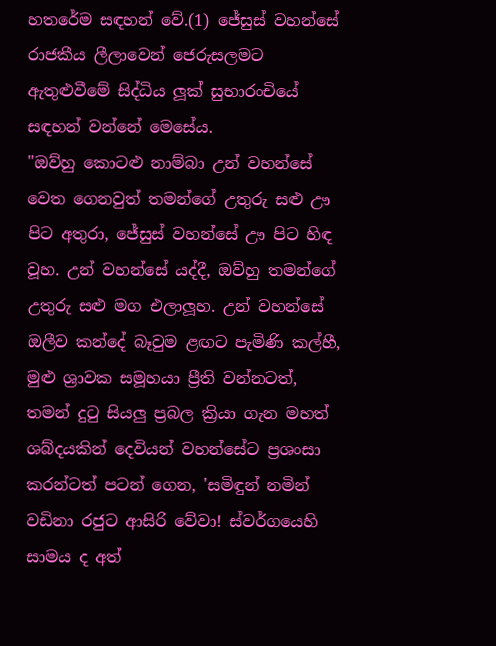හතරේම සඳහන් වේ.(1) ජේසුස් වහන්සේ රාජකීය ලීලාවෙන් ජෙරුසලමට ඇතුළුවීමේ සිද්ධිය ලූක් සුභාරංචියේ සඳහන් වන්නේ මෙසේය.
"ඔව්හු කොටළු නාම්බා උන් වහන්සේ වෙත ගෙනවුත් තමන්ගේ උතුරු සළු ඌ පිට අතුරා, ජේසුස් වහන්සේ ඌ පිට හිඳ වූහ. උන් වහන්සේ යද්දී, ඔව්හු තමන්ගේ උතුරු සළු මග එලාලූහ. උන් වහන්සේ ඔලීව කන්දේ බෑවුම ළඟට පැමිණි කල්හී, මුළු ශ්‍රාවක සමූහයා ප්‍රීති වන්නටත්, තමන් දුටු සියලු ප්‍රබල ක්‍රියා ගැන මහත් ශබ්දයකින් දෙවියන් වහන්සේට ප්‍රශංසා කරන්ටත් පටන් ගෙන, 'සමිඳුන් නමින් වඩිනා රජුට ආසිරි වේවා! ස්වර්ගයෙහි සාමය ද අත්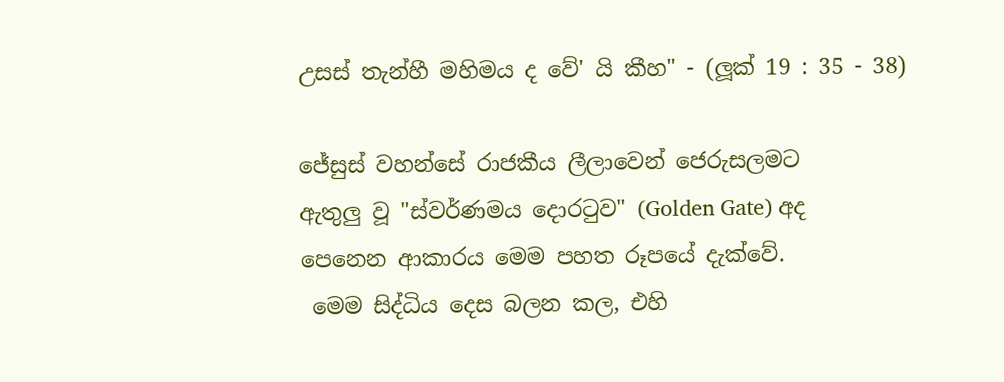උසස් තැන්හී මහිමය ද වේ' යි කීහ" - (ලූක් 19 : 35 - 38)

ජේසුස් වහන්සේ රාජකීය ලීලාවෙන් ජෙරුසලමට
ඇතුලු වූ "ස්වර්ණමය දොරටුව" (Golden Gate) අද
පෙනෙන ආකාරය ‍මෙම පහත රූපයේ දැක්වේ.
 මෙම සිද්ධිය දෙස බලන කල, එහි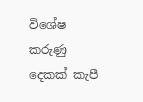විශේෂ කරුණු දෙකක් කැපී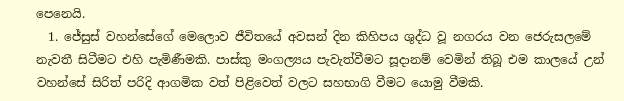පෙනෙයි.
  1. ජේසුස් වහන්සේගේ මෙලොව ජීවිතයේ අවසන් දින කිහිපය ශුද්ධ වූ නගරය වන ජෙරුසලමේ නැවතී සිටීමට එහි පැමිණීමකි. පාස්කු මංගල්‍යය පැවැත්වීමට සූදානම් වෙමින් තිබූ එම කාලයේ උන් වහන්සේ සිරිත් පරිදි ආගමික වත් පිළිවෙත් වලට සහභාගි වීමට යොමු වීමකි.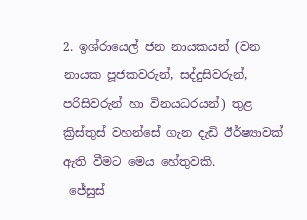2. ඉශ්රායෙල් ජන නායකයන් (වන නායක පූජකවරුන්, සද්දුසිවරුන්, පරිසිවරුන් හා විනයධරයන්) තුළ ක්‍රිස්තුස් වහන්සේ ගැන දැඩි ‍ඊර්ෂ්‍යාවක් ඇති වීමට මෙය හේතුවකි.
 ජේසුස්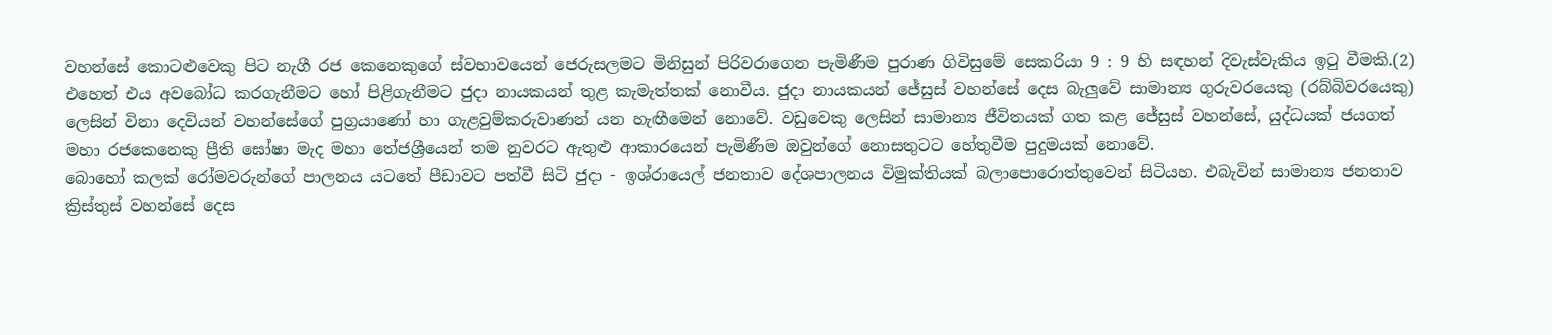වහන්සේ කොටළුවෙකු පිට නැගී රජ කෙනෙකුගේ ස්වභාවයෙන් ජෙරුසලමට මිනිසුන් පිරිවරාගෙන පැමිණීම පුරාණ ගිවිසුමේ සෙකරියා 9 : 9 හි සඳහන් දිවැස්වැකිය ඉටු වීමකි.(2) එහෙත් එය අවබෝධ කරගැනීමට හෝ පිළිගැනීමට ජුදා නායකයන් තුළ කැමැත්තක් නොවීය. ජුදා නායකයන් ජේසුස් වහන්සේ දෙස බැලුවේ සාමාන්‍ය ගුරුවරයෙකු (රබ්බිවරයෙකු) ලෙසින් විනා දෙවියන් වහන්සේගේ පුග්‍රයාණෝ හා ගැළවුම්කරුවාණන් යන හැඟීමෙන් නොවේ. වඩුවෙකු ලෙසින් සාමාන්‍ය ජීවිතයක් ගත කළ ජේසුස් වහන්සේ, යුද්ධයක් ජයගත් මහා රජකෙනෙකු ප්‍රීති ඝෝෂා මැද මහා තේජශ්‍රීයෙන් තම නුවරට ඇතුළු ආකාරයෙන් පැමිණීම ඔවුන්ගේ නොසතුටට හේතුවීම පුදුමයක් නොවේ.
බොහෝ කලක් රෝමවරුන්ගේ පාලනය යටතේ පීඩාවට පත්වී සිටි ජුදා - ඉශ්රායෙල් ජනතාව දේශපාලනය විමුක්තියක් බලාපොරොත්තුවෙන් සිටියහ. එබැවින් සාමාන්‍ය ජනතාව ක්‍රිස්තුස් වහන්සේ දෙස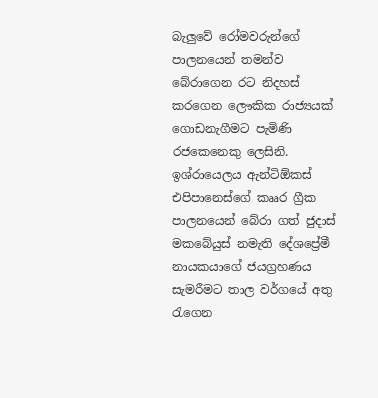බැලුවේ රෝමවරුන්ගේ පාලනයෙන් තමන්ව බේරාගෙන රට නිදහස් කරගෙන ලෞකික රාජ්‍යයක් ගොඩනැගීමට පැමිණි රජකෙනෙකු ලෙසිනි. ඉශ්රායෙලය ඇන්ටිඕකස් එපිපානෙස්ගේ කෲර ග්‍රීක පාලනයෙන් බේරා ගත් ජුදාස් මකබේයුස් නමැති දේශප්‍රේමී නායකයාගේ ජයග්‍රහණය සැමරීමට තාල වර්ගයේ අතු රැගෙන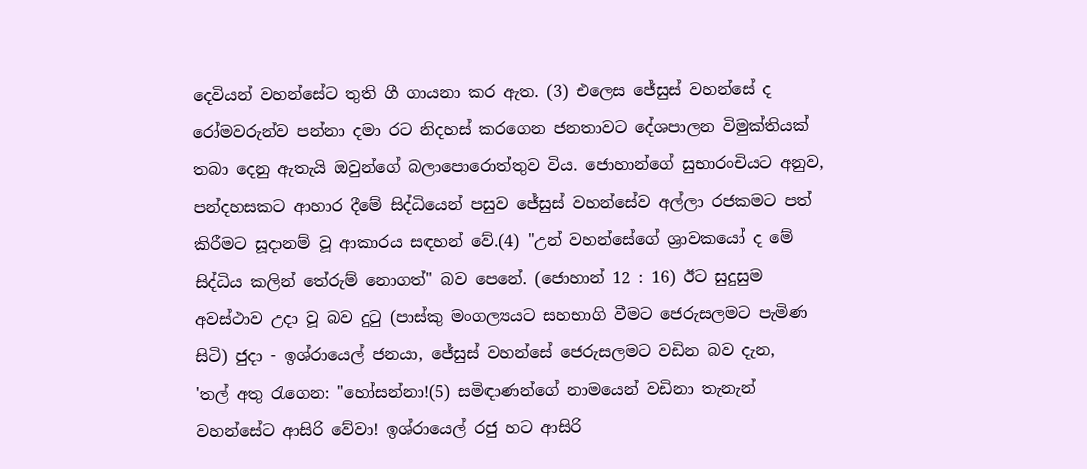දෙවියන් වහන්සේට තුති ගී ගායනා කර ඇත. (3) එලෙස ජේසුස් වහන්සේ ද රෝමවරුන්ව පන්නා දමා රට නිදහස් කරගෙන ජනතාවට දේශපාලන විමුක්තියක් තබා දෙනු ඇතැයි ඔවුන්ගේ බලාපොරොත්තුව විය. ජොහාන්ගේ සුභාරංචියට අනුව, පන්දහසකට ආහාර දීමේ සිද්ධියෙන් පසුව ජේසුස් වහන්සේව අල්ලා රජකමට පත් කිරීමට සූදානම් වූ ආකාරය සඳහන් වේ.(4) "උන් වහන්සේගේ ශ්‍රාවකයෝ ද මේ සිද්ධිය කලින් තේරුම් නොගත්" බව පෙනේ. (ජොහාන් 12 : 16) ඊට සුදුසුම අවස්ථාව උදා වූ බව දුටු ‍(පාස්කු මංගල්‍යයට සහභාගි වීමට ජෙරුසලමට පැමිණ සිටි) ජුදා - ඉශ්රායෙල් ජනයා, ජේසුස් වහන්සේ ජෙරුසලමට වඩින බව දැන,
'තල් අතු රැගෙන: "හෝසන්නා!(5) සමිඳාණන්ගේ නාමයෙන් වඩිනා තැනැන් වහන්සේට ආසිරි වේවා! ඉශ්රායෙල් රජු හට ආසිරි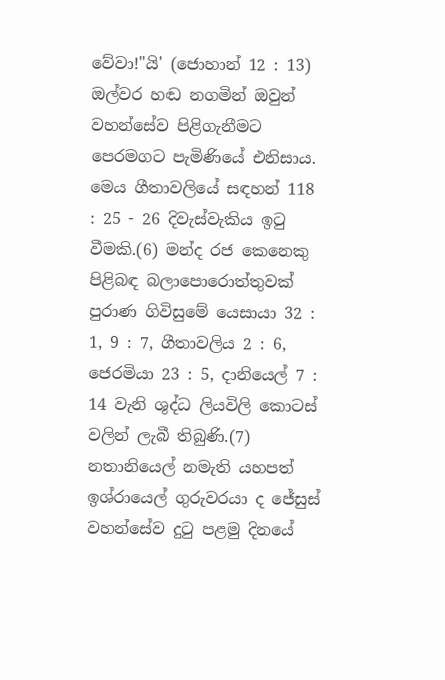වේවා!"යි' (ජොහාන් 12 : 13)
ඔල්වර හඬ නගමින් ඔවුන් වහන්සේව පිළිගැනීමට පෙරමගට පැමිණියේ එනිසාය. මෙය ගීතාවලියේ සඳහන් 118 : 25 - 26 දිවැස්වැකිය ඉටු වීමකි.(6) මන්ද රජ කෙනෙකු පිළිබඳ බලාපොරොත්තුවක් පුරාණ ගිවිසුමේ යෙසායා 32 : 1, 9 : 7, ගීතාවලිය 2 : 6, ජෙරමියා 23 : 5, දානියෙල් 7 : 14 වැනි ශුද්ධ ලියවිලි කොටස් වලින් ලැබී තිබුණි.(7) නතානියෙල් නමැති යහපත් ඉශ්රායෙල් ගුරුවරයා ද ජේසුස් වහන්සේව දුටු පළමු දිනයේ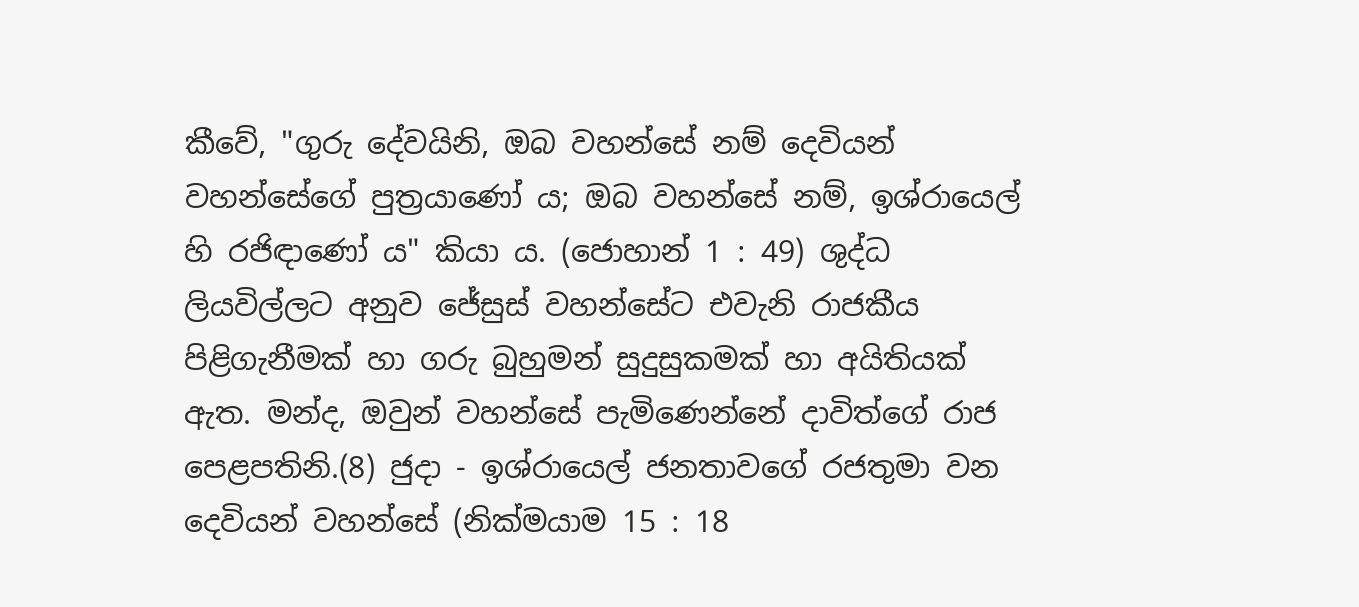කීවේ, "ගුරු දේවයිනි, ඔබ වහන්සේ නම් දෙවියන් වහන්සේගේ පුත්‍රයාණෝ ය; ඔබ වහන්සේ නම්, ඉශ්රායෙල් හි රජිඳාණෝ ය" කියා ය. (ජොහාන් 1 : 49) ශුද්ධ ලියවිල්ලට අනුව ජේසුස් වහන්සේට එවැනි රාජකීය පිළිගැනීමක් හා ගරු බුහුමන් සුදුසුකමක් හා අයිතියක් ඇත. මන්ද, ඔවුන් වහන්සේ පැමිණෙන්නේ දාවිත්ගේ රාජ පෙළපතිනි.(8) ජුදා - ඉශ්රායෙල් ජනතාවගේ රජතුමා වන දෙවියන් වහන්සේ (නික්මයාම 15 : 18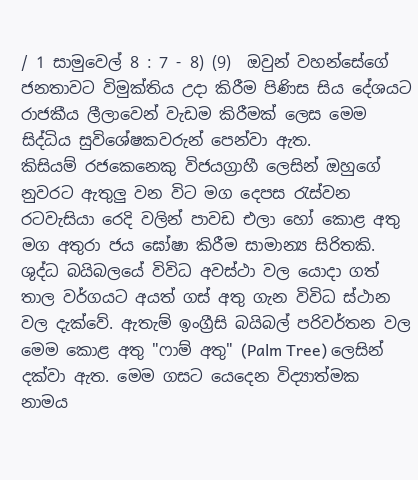/ 1 සාමුවෙල් 8 : 7 - 8) (9)  ඔවුන් වහන්සේගේ ජනතාවට විමුක්තිය උදා කිරීම පිණිස සිය දේශයට රාජකීය ලීලාවෙන් වැඩම කිරීමක් ලෙස මෙම සිද්ධිය සුවිශේෂකවරුන් පෙන්වා ඇත.
කිසියම් රජකෙනෙකු විජයග්‍රාහී ලෙසින් ඔහුගේ නුවරට ඇතුලු වන විට මග දෙපස රැස්වන රටවැසියා රෙදි වලින් පාවඩ එලා හෝ කොළ අතු මග අතුරා ජය ඝෝෂා කිරීම සාමාන්‍ය සිරිතකි. ශුද්ධ බයිබලයේ විවිධ අවස්ථා වල යොදා ගත් තාල වර්ගයට අයත් ගස් අතු ගැන විවිධ ස්ථාන වල දැක්වේ. ඇතැම් ඉංග්‍රීසි බයිබල් පරිවර්තන වල මෙම කොළ අතු "ෆාම් අතු" (Palm Tree) ලෙසින් දක්වා ඇත. මෙම ගසට යෙදෙන විද්‍යාත්මක නාමය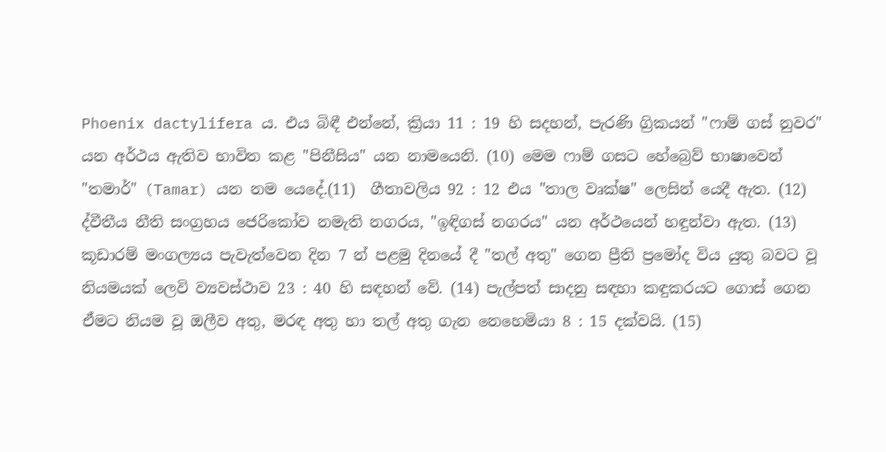Phoenix dactylifera ය. එය බිඳී එන්නේ, ක්‍රියා 11 : 19 හි සදහන්, පැරණි ග්‍රිකයන් "ෆාම් ගස් නුවර" යන අර්ථය ඇතිව භාවිත කළ "පිනීසිය" යන නාමයෙනි. (10) මෙම ෆාම් ගසට හේබ්‍රෙව් භාෂාවෙන් "තමාර්" (Tamar) යන නම යෙදේ.(11)  ගීතාවලිය 92 : 12 එය "තාල වෘක්ෂ" ලෙසින් යෙදී ඇත. (12) ද්වීතීය නීති සංග්‍රහය ජෙරිකෝව නමැති නගරය, "ඉඳිගස් නගරය" යන අර්ථයෙන් හඳුන්වා ඇත. (13) කූඩාරම් මංගල්‍යය පැවැත්වෙන දින 7 න් පළමු දිනයේ දී "තල් අතු" ගෙන ප්‍රීති ප්‍රමෝද විය යුතු බවට වූ නියමයක් ලෙවි ව්‍යවස්ථාව 23 : 40 හි සඳහන් වේ. (14) පැල්පත් සාදනු සඳහා කඳුකරයට ගොස් ගෙන ඒමට නියම වූ ඔලීව අතු, මරඳ අතු හා තල් අතු ගැන නෙහෙමියා 8 : 15 දක්වයි. (15)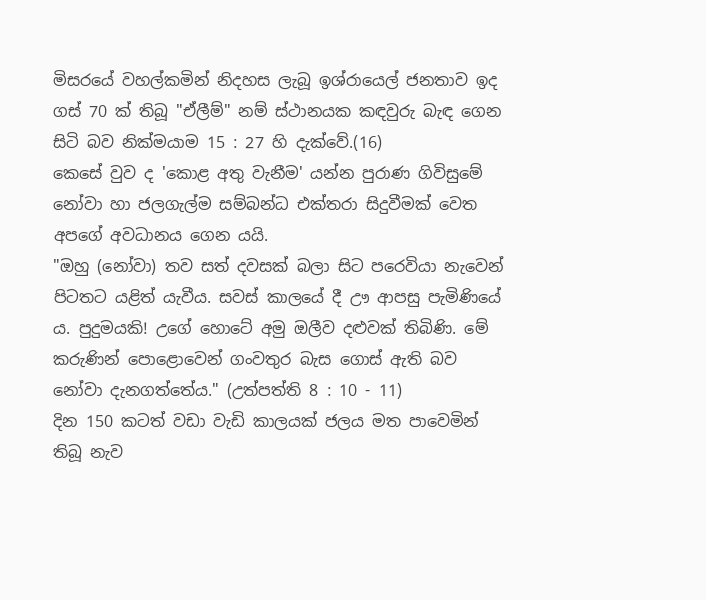මිසරයේ වහල්කමින් නිදහස ලැබූ ඉශ්රායෙල් ජනතාව ඉද ගස් 70 ක් තිබූ "ඒලීම්" නම් ස්ථානයක කඳවුරු බැඳ ගෙන සිටි බව නික්මයාම 15 : 27 හි දැක්වේ.(16)
කෙසේ වුව ද 'කොළ අතු වැනීම' යන්න පුරාණ ගිවිසුමේ නෝවා හා ජලගැල්ම සම්බන්ධ එක්තරා සිදුවීමක් වෙත අපගේ අවධානය ගෙන යයි.
"ඔහු (නෝවා) තව සත් දවසක් බලා සිට පරෙවියා නැවෙන් පිටතට යළිත් යැවීය. සවස් කාලයේ දී ඌ ආපසු පැමිණියේ ය. පුදුමයකි! උගේ හොටේ අමු ඔලීව දළුවක් තිබිණි. මේ කරුණින් පොළොවෙන් ගංවතුර බැස ගොස් ඇති බව නෝවා දැනගත්තේය." (උත්පත්ති 8 : 10 - 11)
දින 150 කටත් වඩා වැඩි කාලයක් ජලය මත පාවෙමින් තිබූ නැව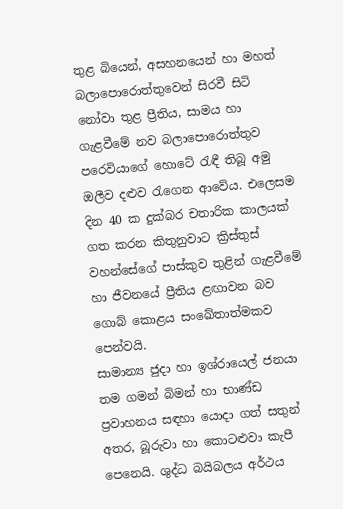තුළ බියෙන්, අසහනයෙන් හා මහත් බලාපොරොත්තුවෙන් සිරවී සිටි නෝවා තුළ ප්‍රීතිය, සාමය හා ගැළවීමේ නව බලාපොරොත්තුව පරෙවියාගේ හොටේ රැඳී තිබූ අමු ඔලීව දළුව රැගෙන ආවේය. එලෙසම දින 40 ක දුක්බර චතාරික කාලයක් ගත කරන කිතුනුවාට ක්‍රිස්තුස් වහන්සේගේ පාස්කුව තුළින් ගැළවීමේ හා ජීවනයේ ප්‍රීතිය ළඟාවන බව ගොබ් කොළය සංඛේතාත්මකව පෙන්වයි.
සාමාන්‍ය ජුදා හා ඉශ්රායෙල් ජනයා තම ගමන් බිමන් හා භාණ්ඩ ප්‍රවාහනය සඳහා යොදා ගත් සතුන් අතර, බූරුවා හා කොටළුවා කැපී පෙනෙයි. ශුද්ධ බයිබලය අර්ථය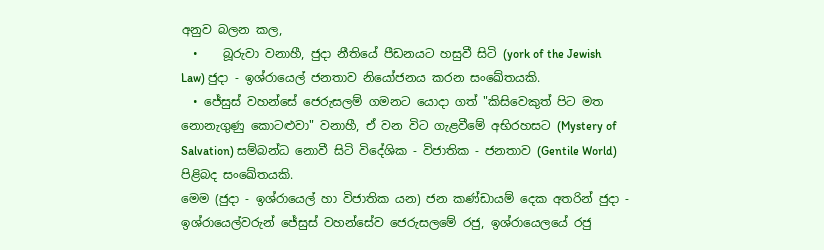අනුව බලන කල,
  •    බූරුවා වනාහී, ජුදා නීතියේ පීඩනයට හසුවී සිටි (york of the Jewish Law) ජුදා - ඉශ්රායෙල් ජනතාව නියෝජනය කරන සංඛේතයකි.
  • ජේසුස් වහන්සේ ජෙරුසලම් ගමනට යොදා ගත් "කිසිවෙකුත් පිට මත නොනැගුණු කොටළුවා" වනාහී, ඒ වන විට ගැළවීමේ අභිරහසට (Mystery of Salvation) සම්බන්ධ නොවී සිටි විදේශික - විජාතික - ජනතාව (Gentile World) පිළිබද සංඛේතයකි.
මෙම (ජුදා - ඉශ්රායෙල් හා විජාතික යන) ජන කණ්ඩායම් දෙක අතරින් ජුදා - ඉශ්රායෙල්වරුන් ජේසුස් වහන්සේව ජෙරුසලමේ රජු, ඉශ්රායෙලයේ රජු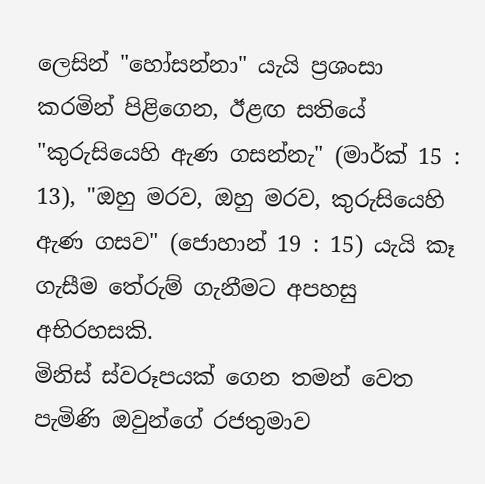ලෙසින් "හෝසන්නා" යැයි ප්‍රශංසා කරමින් පිළිගෙන, ඊළඟ සතියේ "කුරුසියෙහි ඇණ ගසන්නැ" (මාර්ක් 15 : 13), "ඔහු මරව, ඔහු මරව, කුරුසියෙහි ඇණ ගසව" (ජොහාන් 19 : 15) යැයි කෑ ගැසීම තේරුම් ගැනීමට අපහසු අභිරහසකි.
මිනිස් ස්වරූපයක් ගෙන තමන් ‍වෙත පැමිණි ඔවුන්ගේ රජතුමාව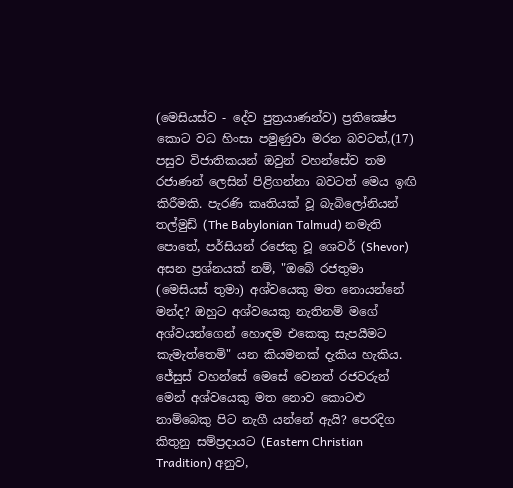(මෙසියස්ව - දේව පුත්‍රයාණන්ව) ප්‍රතික්‍ෂේප කොට වධ හිංසා පමුණුවා මරන බවටත්,(17) පසුව විජාතිකයන් ඔවුන් වහන්සේව තම රජාණන් ලෙසින් පිළිගන්නා බවටත් මෙය ඉඟි කිරීමකි. පැරණි කෘතියක් වූ බැබිලෝනියන් තල්මුඩ් (The Babylonian Talmud) නමැති පොතේ, පර්සියන් රජෙකු වූ ශෙවර් (Shevor) අසන ප්‍රශ්නයක් නම්, "ඔබේ රජතුමා (මෙසියස් තුමා) අශ්වයෙකු මත නොයන්නේ මන්ද? ඔහුට අශ්වයෙකු නැතිනම් මගේ අශ්වයන්ගෙන් හොඳම එකෙකු සැපයීමට කැමැත්තෙමි" යන කියමනක් දැකිය හැකිය. ජේසුස් වහන්සේ මෙසේ වෙනත් රජවරුන් මෙන් අශ්වයෙකු මත නොව කොටළු නාම්බෙකු පිට නැගී යන්නේ ඇයි? පෙරදිග කිතුනු සම්ප්‍රදායට (Eastern Christian Tradition) අනුව,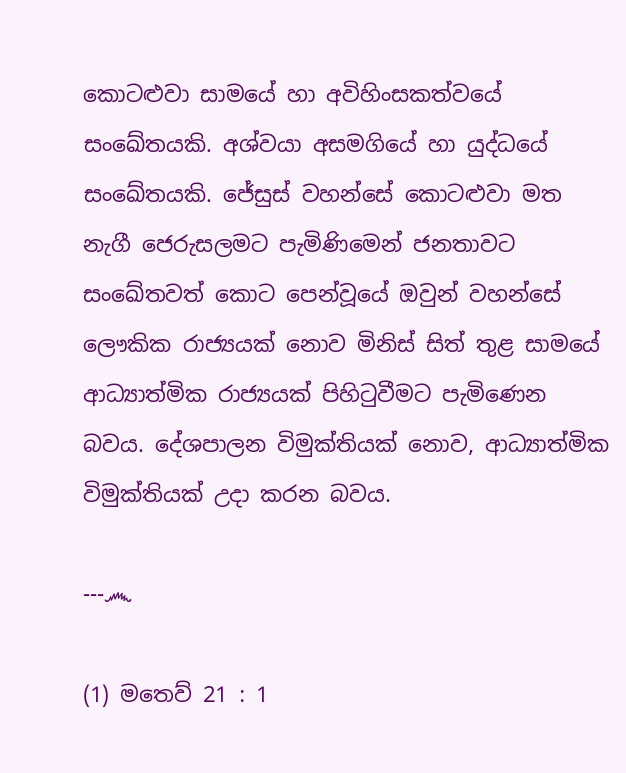කොටළුවා සාමයේ හා අවිහිංසකත්වයේ සංඛේතයකි. අශ්වයා අසමගියේ හා යුද්ධයේ සංඛේතයකි. ජේසුස් වහන්සේ කොටළුවා මත නැගී ජෙරුසලමට පැමිණිමෙන් ජනතාවට සංඛේතවත් කොට පෙන්වූයේ ඔවුන් වහන්සේ ලෞකික රාජ්‍යයක් නොව මිනිස් සිත් තුළ සාමයේ ආධ්‍යාත්මික රාජ්‍යයක් පිහිටුවීමට පැමිණෙන බවය. දේශපාලන විමුක්තියක් නොව, ආධ්‍යාත්මික විමුක්තියක් උදා කරන බවය.

---෴

(1) මතෙව් 21 : 1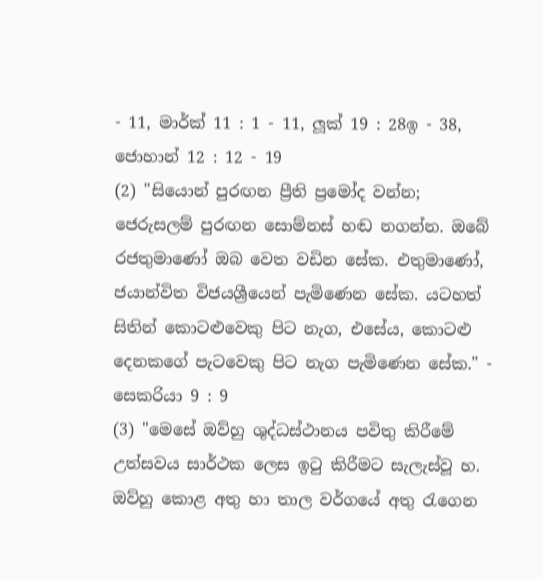- 11, මාර්ක් 11 : 1 - 11, ලූක් 19 : 28ඉ - 38, ජොහාන් 12 : 12 - 19
(2) "සියොන් පුරඟන ප්‍රීති ප්‍රමෝද වන්න; ජෙරුසලම් පුරඟන සොම්නස් හඬ නගන්න. ඔබේ රජතුමා‍ණෝ ඔබ වෙත වඩින සේක. එතුමාණෝ, ජයාන්විත විජයශ්‍රීයෙන් පැමිණෙන සේක. යටහත් සිතින් කොටළුවෙකු පිට නැග, එසේය, කොටළු දෙනකගේ පැටවෙකු පිට නැග පැමිණෙන සේක." - සෙකරියා 9 : 9
(3) "මෙසේ ඔව්හු ශුද්ධස්ථානය පවිතු කිරීමේ උත්සවය සාර්ථක ලෙස ඉටු කිරීමට සැලැස්වූ හ. ඔව්හු කොළ අතු හා තාල වර්ගයේ අතු රැගෙන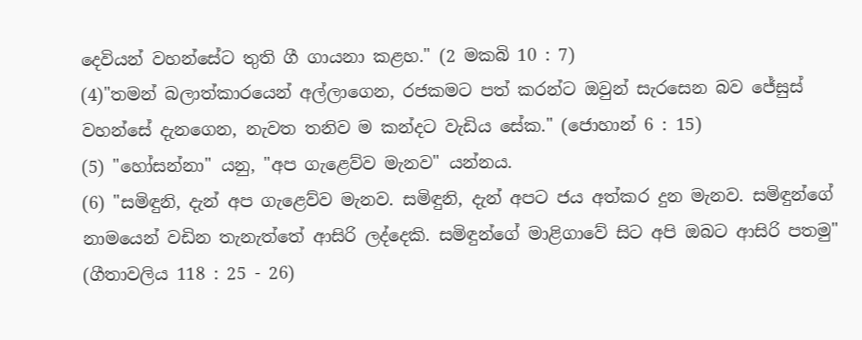දෙවියන් වහන්සේට තුති ගී ගායනා කළහ." (2 මකබි 10 : 7)
(4)"තමන් බලාත්කාරයෙන් අල්ලාගෙන, රජකමට පත් කරන්ට ඔවුන් සැරසෙන බව ජේසුස් වහන්සේ දැනගෙන, නැවත තනිව ම කන්දට වැඩිය සේක." (ජොහාන් 6 : 15)
(5) "හෝසන්නා" යනු, "අප ගැළෙව්ව මැනව" යන්නය.
(6) "සමිඳුනි, දැන් අප ගැළෙව්ව මැනව. සමිඳුනි, දැන් අපට ජය අත්කර දුන මැනව. සමිඳුන්ගේ නාමයෙන් වඩින තැනැත්තේ ආසිරි ලද්දෙකි. සමිඳුන්ගේ මාළිගාවේ සිට අපි ඔබට ආසිරි පතමු" (ගීතාවලිය 118 : 25 - 26)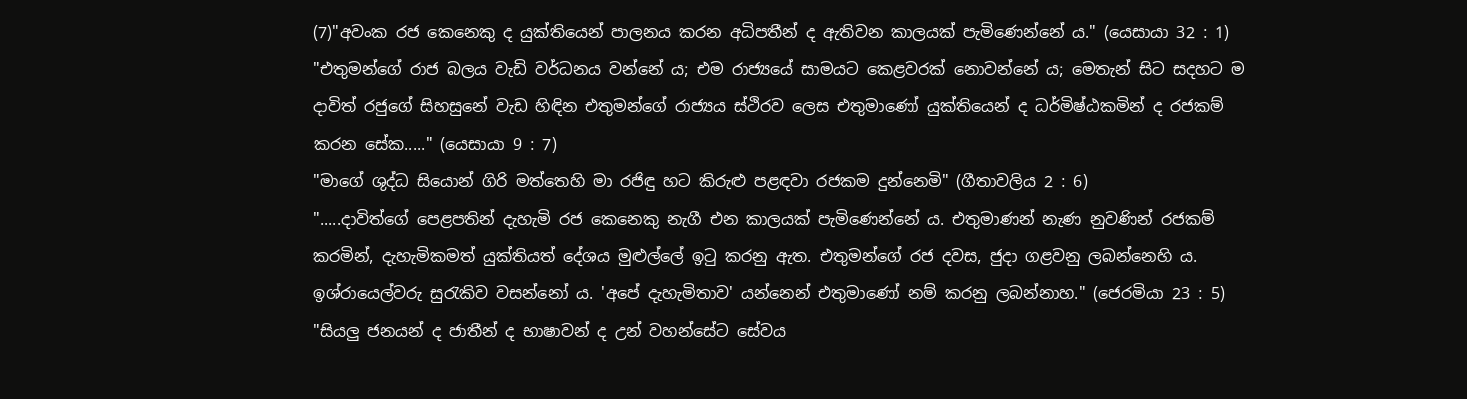(7)"අවංක රජ කෙනෙකු ද යුක්තියෙන් පාලනය කරන අධිපතීන් ද ඇතිවන කාලයක් පැමිණෙන්නේ ය." (යෙසායා 32 : 1)
"එතුමන්ගේ රාජ බලය වැඩි වර්ධනය වන්නේ ය; එම රාජ්‍යයේ සාමයට කෙළවරක් නොවන්නේ ය; මෙතැන් සිට සදහට ම දාවිත් රජුගේ සිහසුනේ වැඩ හිඳින එතුමන්ගේ රාජ්‍යය ස්ථිරව ලෙස එතුමාණෝ යුක්තියෙන් ද ධර්මිෂ්ඨකමින් ද රජකම් කරන සේක....." (යෙසායා 9 : 7)
"මාගේ ශුද්ධ සියොන් ගිරි මත්තෙහි මා රජිඳු හට කිරුළු පළඳවා රජකම දුන්නෙමි" (ගීතාවලිය 2 : 6)
".....දාවිත්ගේ පෙළපතින් දැහැමි රජ කෙනෙකු නැගී එන කාලයක් පැමිණෙන්නේ ය. එතුමාණන් නැණ නුවණින් රජකම් කරමින්, දැහැමිකමත් යුක්තියත් දේශය මුළුල්ලේ ඉටු කරනු ඇත. එතුමන්ගේ රජ දවස, ජුදා ගළවනු ලබන්නෙහි ය. ඉශ්රායෙල්වරු සුරැකිව වසන්නෝ ය. 'අපේ දැහැමිතාව' යන්නෙන් එතුමාණෝ නම් කරනු ලබන්නාහ." (ජෙරමියා 23 : 5)
"සියලු ජනයන් ද ජාතීන් ද භාෂාවන් ද උන් වහන්සේට සේවය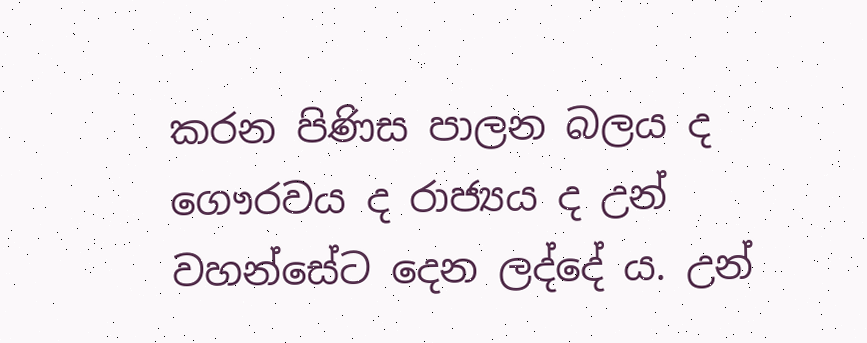කරන පිණිස පාලන බලය ද ගෞරවය ද රාජ්‍යය ද උන් වහන්සේට දෙන ලද්දේ ය. උන්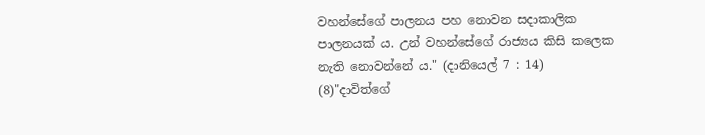වහන්සේගේ පාලනය පහ නොවන සදාකාලික පාලනයක් ය. උන් වහන්සේගේ රාජ්‍යය කිසි කලෙක නැති නොවන්නේ ය." (දානියෙල් 7 : 14)
(8)"දාවිත්ගේ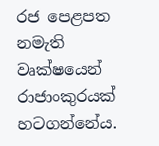රජ පෙළපත නමැති වෘක්ෂයෙන් රාජාංකුරයක් හටගන්නේය.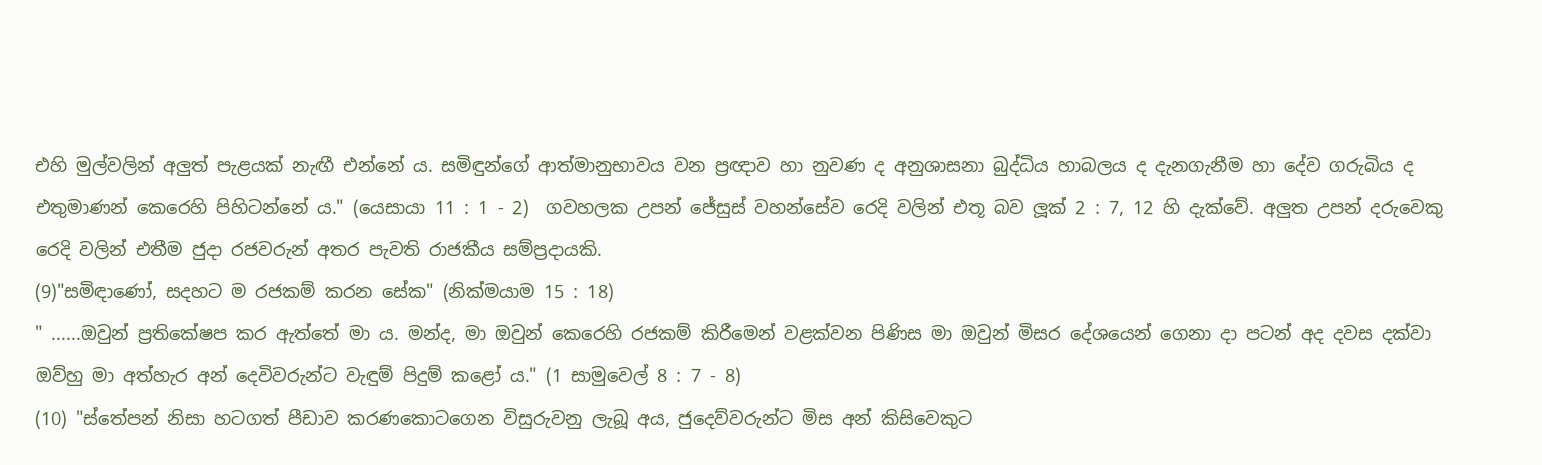එහි මුල්වලින් අලුත් පැළයක් නැඟී එන්නේ ය. සමිඳුන්ගේ ආත්මානුභාවය වන ප්‍රඥාව හා නුවණ ද අනුශාසනා බුද්ධිය හාබලය ද දැනගැනීම හා දේව ගරුබිය ද එතුමාණන් කෙරෙහි පිහිටන්නේ ය." (යෙසායා 11 : 1 - 2)  ගවහලක උපන් ජේසුස් වහන්සේව රෙදි වලින් එතූ බව ලූක් 2 : 7, 12 හි දැක්වේ. අලුත උපන් දරුවෙකු රෙදි වලින් එතීම ජුදා රජවරුන් අතර පැවති රාජකීය සම්ප්‍රදායකි.
(9)"සමිඳාණෝ, සදහට ම රජකම් කරන සේක" (නික්මයාම 15 : 18)
" ......ඔවුන් ප්‍රතිකේෂප කර ඇත්තේ මා ය. මන්ද, මා ඔවුන් කෙරෙහි රජකම් කිරීමෙන් වළක්වන පිණිස මා ඔවුන් මිසර දේශයෙන් ගෙනා දා පටන් අද දවස දක්වා ඔව්හු මා අත්හැර අන් දෙවිවරුන්ට වැඳුම් පිදුම් කළෝ ය." (1 සාමුවෙල් 8 : 7 - 8)
(10) "ස්තේපන් නිසා හටගත් පීඩාව කරණකොටගෙන විසුරුවනු ලැබූ අය, ජුදෙව්වරුන්ට මිස අන් කිසිවෙකුට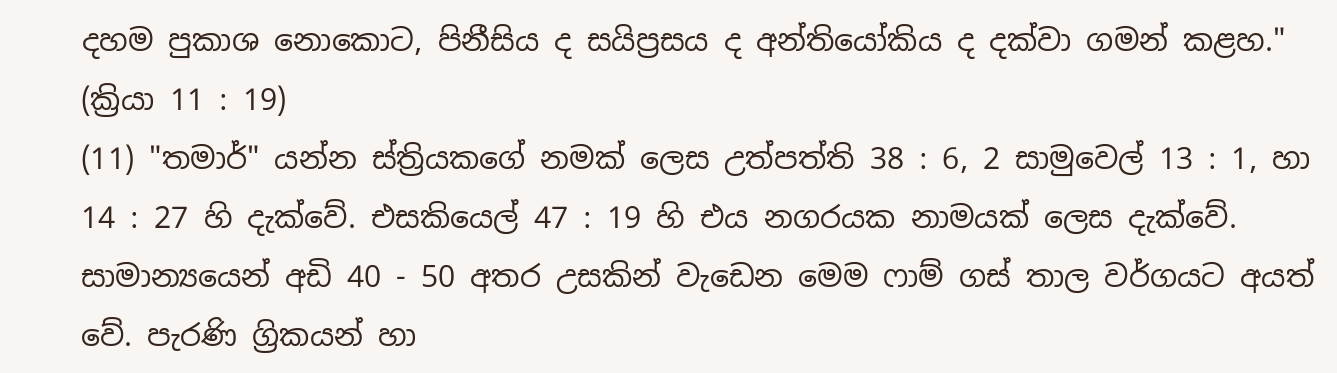දහම පුකාශ නොකොට, පිනීසිය ද සයිප්‍රසය ද අන්තියෝකිය ද දක්වා ගමන් කළහ." (ක්‍රියා 11 : 19)
(11) "තමාර්" යන්න ස්ත්‍රියකගේ නමක් ලෙස උත්පත්ති 38 : 6, 2 සාමුවෙල් 13 : 1, හා 14 : 27 හි දැක්වේ. එසකියෙල් 47 : 19 හි එය නගරයක නාමයක් ලෙස දැක්වේ. සාමාන්‍යයෙන් අඩි 40 - 50 අතර උසකින් වැඩෙන මෙම ෆාම් ගස් තාල වර්ගයට අයත් වේ. පැරණි ග්‍රිකයන් හා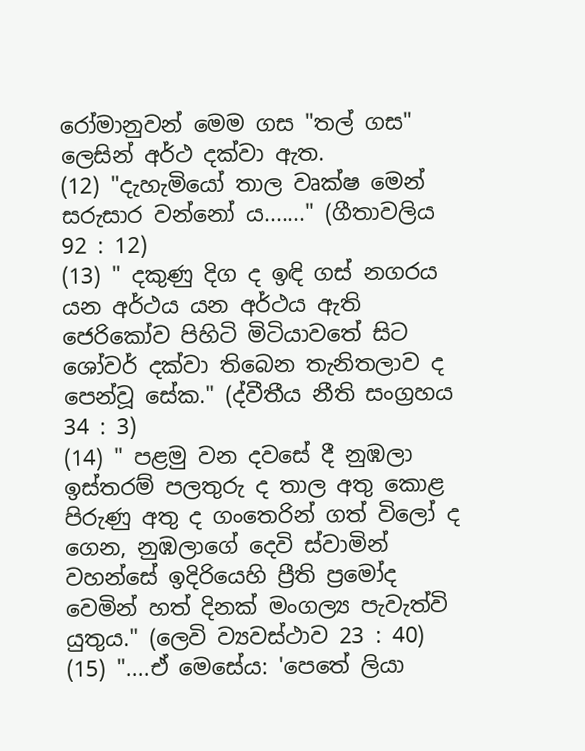රෝමානුවන් මෙම ගස "තල් ගස" ලෙසින් අර්ථ දක්වා ඇත.
(12) "දැහැමියෝ තාල වෘක්ෂ මෙන් සරුසාර වන්නෝ ය......." (ගීතාවලිය 92 : 12)
(13) " දකුණු දිග ද ඉඳි ගස් නගරය යන අර්ථය යන අර්ථය ඇති ජෙරිකෝව පිහිටි මිටියා‍වතේ සිට ශෝවර් දක්වා තිබෙන තැනිතලාව ද පෙන්වූ සේක." (ද්වීතීය නීති සංග්‍රහය 34 : 3)
(14) " පළමු වන දවසේ දී නුඹලා ඉස්තරම් පලතුරු ද තාල අතු කොළ පිරුණු අතු ද ගංතෙරින් ගත් විලෝ ද ගෙන, නුඹලාගේ දෙවි ස්වාමින් වහන්සේ ඉදිරියෙහි ප්‍රීති ප්‍රමෝද වෙමින් හත් දිනක් මංගල්‍ය පැවැත්වි යුතුය." (ලෙවි ව්‍යවස්ථාව 23 : 40)
(15) "....ඒ මෙසේය: 'පෙතේ ලියා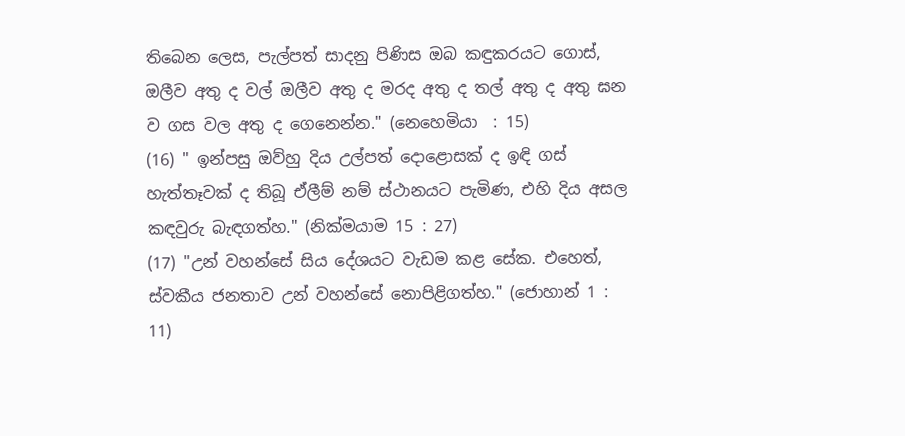තිබෙන ලෙස, පැල්පත් සාදනු පිණිස ඔබ කඳුකරයට ගොස්, ඔලීව අතු ද වල් ඔලීව අතු ද මරද අතු ද තල් අතු ද අතු ඝන ව ගස වල අතු ද ගෙනෙන්න." (නෙහෙමියා  : 15)
(16) " ඉන්පසු ඔව්හු දිය උල්පත් දොළොසක් ද ඉඳි ගස් හැත්තෑවක් ද තිබූ ඒලීම් නම් ස්ථානයට පැමිණ, එහි දිය අසල කඳවුරු බැඳගත්හ." (නික්මයාම 15 : 27)
(17) "උන් වහන්සේ සිය දේශයට වැඩම කළ සේක. එහෙත්, ස්වකීය ජනතාව උන් වහන්සේ නොපිළිගත්හ." (ජොහාන් 1 : 11)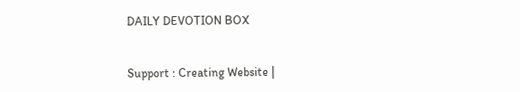DAILY DEVOTION BOX


Support : Creating Website |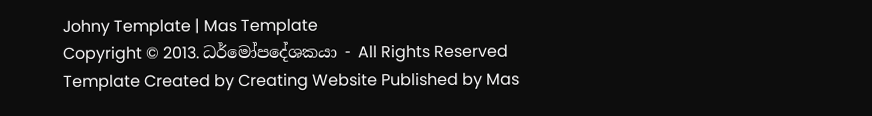Johny Template | Mas Template
Copyright © 2013. ධර්මෝපදේශකයා - All Rights Reserved
Template Created by Creating Website Published by Mas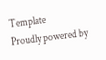Template
Proudly powered by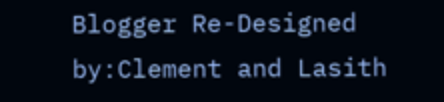Blogger Re-Designed by:Clement and Lasith